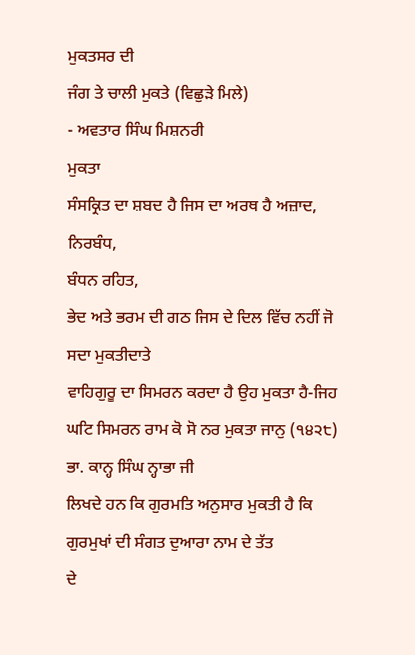ਮੁਕਤਸਰ ਦੀ
ਜੰਗ ਤੇ ਚਾਲੀ ਮੁਕਤੇ (ਵਿਛੁੜੇ ਮਿਲੇ)
- ਅਵਤਾਰ ਸਿੰਘ ਮਿਸ਼ਨਰੀ
ਮੁਕਤਾ
ਸੰਸਕ੍ਰਿਤ ਦਾ ਸ਼ਬਦ ਹੈ ਜਿਸ ਦਾ ਅਰਥ ਹੈ ਅਜ਼ਾਦ,
ਨਿਰਬੰਧ,
ਬੰਧਨ ਰਹਿਤ,
ਭੇਦ ਅਤੇ ਭਰਮ ਦੀ ਗਠ ਜਿਸ ਦੇ ਦਿਲ ਵਿੱਚ ਨਹੀਂ ਜੋ ਸਦਾ ਮੁਕਤੀਦਾਤੇ
ਵਾਹਿਗੁਰੂ ਦਾ ਸਿਮਰਨ ਕਰਦਾ ਹੈ ਉਹ ਮੁਕਤਾ ਹੈ-ਜਿਹ
ਘਟਿ ਸਿਮਰਨ ਰਾਮ ਕੋ ਸੋ ਨਰ ਮੁਕਤਾ ਜਾਨੁ (੧੪੨੮) ਭਾ. ਕਾਨ੍ਹ ਸਿੰਘ ਨ੍ਹਾਭਾ ਜੀ
ਲਿਖਦੇ ਹਨ ਕਿ ਗੁਰਮਤਿ ਅਨੁਸਾਰ ਮੁਕਤੀ ਹੈ ਕਿ ਗੁਰਮੁਖਾਂ ਦੀ ਸੰਗਤ ਦੁਆਰਾ ਨਾਮ ਦੇ ਤੱਤ
ਦੇ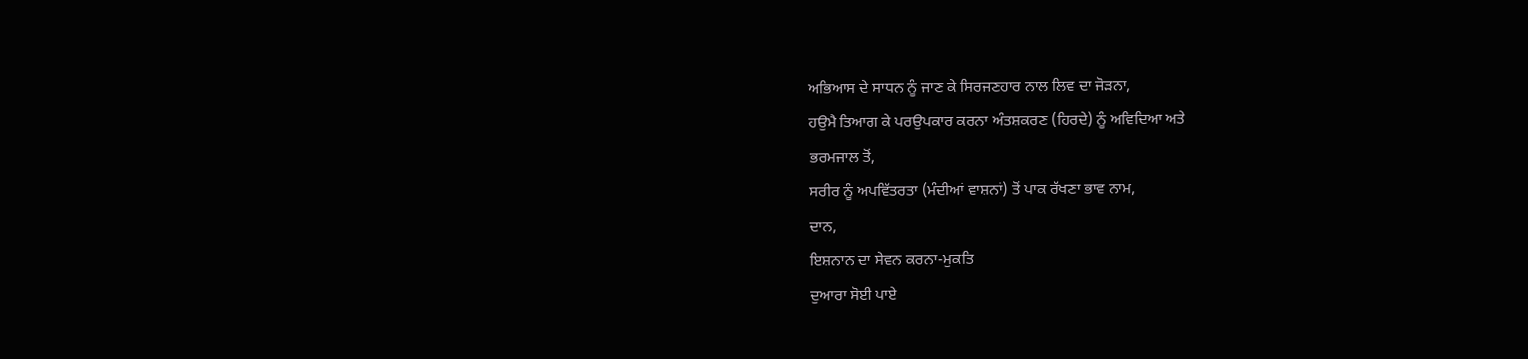ਅਭਿਆਸ ਦੇ ਸਾਧਨ ਨੂੰ ਜਾਣ ਕੇ ਸਿਰਜਣਹਾਰ ਨਾਲ ਲਿਵ ਦਾ ਜੋੜਨਾ,
ਹਉਮੈ ਤਿਆਗ ਕੇ ਪਰਉਪਕਾਰ ਕਰਨਾ ਅੰਤਸ਼ਕਰਣ (ਹਿਰਦੇ) ਨੂੰ ਅਵਿਦਿਆ ਅਤੇ
ਭਰਮਜਾਲ ਤੋਂ,
ਸਰੀਰ ਨੂੰ ਅਪਵਿੱਤਰਤਾ (ਮੰਦੀਆਂ ਵਾਸ਼ਨਾਂ) ਤੋਂ ਪਾਕ ਰੱਖਣਾ ਭਾਵ ਨਾਮ,
ਦਾਨ,
ਇਸ਼ਨਾਨ ਦਾ ਸੇਵਨ ਕਰਨਾ-ਮੁਕਤਿ
ਦੁਆਰਾ ਸੋਈ ਪਾਏ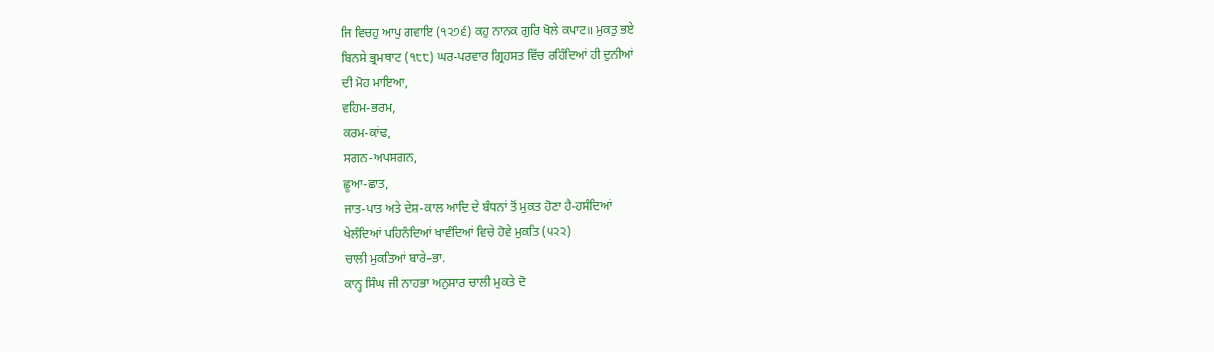ਜਿ ਵਿਚਹੁ ਆਪੁ ਗਵਾਇ (੧੨੭੬) ਕਹੁ ਨਾਨਕ ਗੁਰਿ ਖੋਲੇ ਕਪਾਟ॥ ਮੁਕਤੁ ਭਏ
ਬਿਨਸੇ ਭ੍ਰਮਥਾਟ (੧੮੮) ਘਰ-ਪਰਵਾਰ ਗ੍ਰਿਹਸਤ ਵਿੱਚ ਰਹਿੰਦਿਆਂ ਹੀ ਦੁਨੀਆਂ
ਦੀ ਮੋਹ ਮਾਇਆ,
ਵਹਿਮ-ਭਰਮ,
ਕਰਮ-ਕਾਂਢ,
ਸਗਨ-ਅਪਸਗਨ,
ਛੂਆ-ਛਾਤ,
ਜਾਤ-ਪਾਤ ਅਤੇ ਦੇਸ਼-ਕਾਲ ਆਦਿ ਦੇ ਬੰਧਨਾਂ ਤੋਂ ਮੁਕਤ ਹੋਣਾ ਹੈ-ਹਸੰਦਿਆਂ
ਖੇਲੰਦਿਆਂ ਪਹਿਨੰਦਿਆਂ ਖਾਵੰਦਿਆਂ ਵਿਚੇ ਹੋਵੇ ਮੁਕਤਿ (੫੨੨)
ਚਾਲੀ ਮੁਕਤਿਆਂ ਬਾਰੇ–ਭਾ.
ਕਾਨ੍ਹ ਸਿੰਘ ਜੀ ਨਾਹਭਾ ਅਨੁਸਾਰ ਚਾਲੀ ਮੁਕਤੇ ਦੋ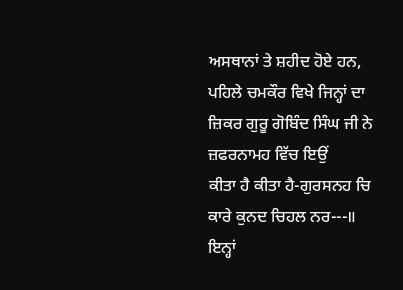ਅਸਥਾਨਾਂ ਤੇ ਸ਼ਹੀਦ ਹੋਏ ਹਨ,
ਪਹਿਲੇ ਚਮਕੌਰ ਵਿਖੇ ਜਿਨ੍ਹਾਂ ਦਾ ਜ਼ਿਕਰ ਗੁਰੂ ਗੋਬਿੰਦ ਸਿੰਘ ਜੀ ਨੇ ਜ਼ਫਰਨਾਮਹ ਵਿੱਚ ਇਉਂ
ਕੀਤਾ ਹੈ ਕੀਤਾ ਹੈ-ਗੁਰਸਨਹ ਚਿ ਕਾਰੇ ਕੁਨਦ ਚਿਹਲ ਨਰ---॥ ਇਨ੍ਹਾਂ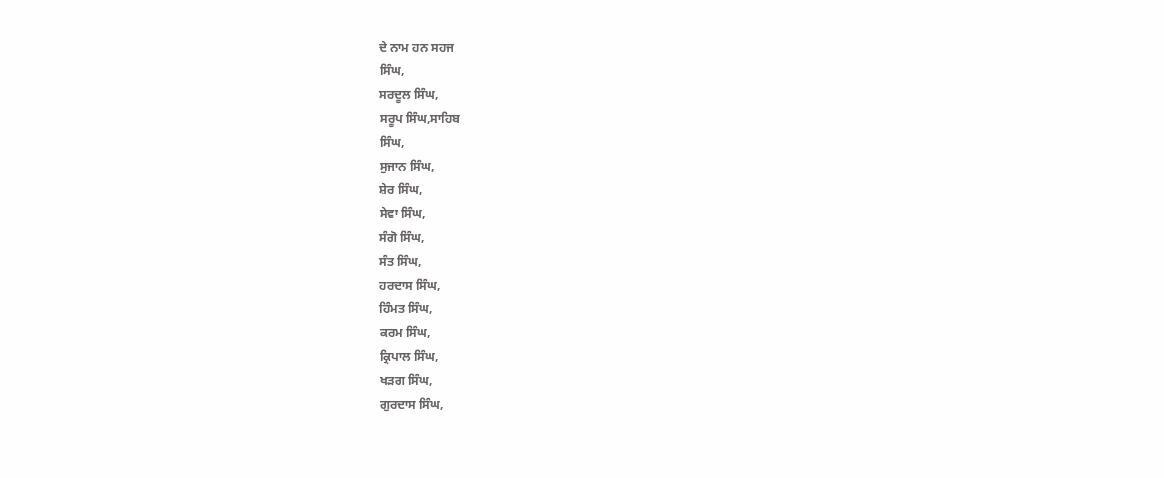ਦੇ ਨਾਮ ਹਨ ਸਹਜ
ਸਿੰਘ,
ਸਰਦੂਲ ਸਿੰਘ,
ਸਰੂਪ ਸਿੰਘ,ਸਾਹਿਬ
ਸਿੰਘ,
ਸੁਜਾਨ ਸਿੰਘ,
ਸ਼ੇਰ ਸਿੰਘ,
ਸੇਵਾ ਸਿੰਘ,
ਸੰਗੋ ਸਿੰਘ,
ਸੰਤ ਸਿੰਘ,
ਹਰਦਾਸ ਸਿੰਘ,
ਹਿੰਮਤ ਸਿੰਘ,
ਕਰਮ ਸਿੰਘ,
ਕ੍ਰਿਪਾਲ ਸਿੰਘ,
ਖੜਗ ਸਿੰਘ,
ਗੁਰਦਾਸ ਸਿੰਘ,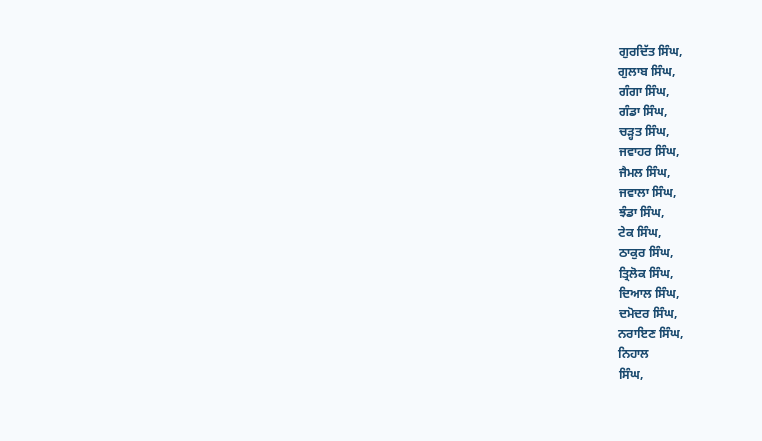ਗੁਰਦਿੱਤ ਸਿੰਘ,
ਗੁਲਾਬ ਸਿੰਘ,
ਗੰਗਾ ਸਿੰਘ,
ਗੰਡਾ ਸਿੰਘ,
ਚੜ੍ਹਤ ਸਿੰਘ,
ਜਵਾਹਰ ਸਿੰਘ,
ਜੈਮਲ ਸਿੰਘ,
ਜਵਾਲਾ ਸਿੰਘ,
ਝੰਡਾ ਸਿੰਘ,
ਟੇਕ ਸਿੰਘ,
ਠਾਕੁਰ ਸਿੰਘ,
ਤ੍ਰਿਲੋਕ ਸਿੰਘ,
ਦਿਆਲ ਸਿੰਘ,
ਦਮੋਦਰ ਸਿੰਘ,
ਨਰਾਇਣ ਸਿੰਘ,
ਨਿਹਾਲ
ਸਿੰਘ,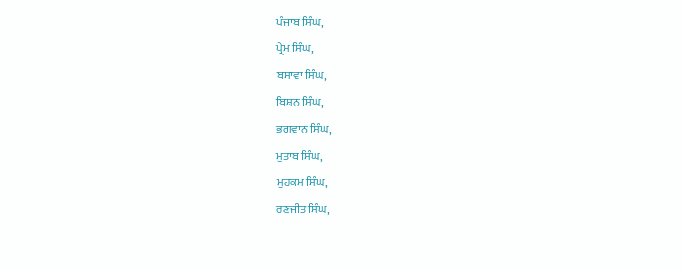ਪੰਜਾਬ ਸਿੰਘ,
ਪ੍ਰੇਮ ਸਿੰਘ,
ਬਸਾਵਾ ਸਿੰਘ,
ਬਿਸ਼ਨ ਸਿੰਘ,
ਭਗਵਾਨ ਸਿੰਘ,
ਮੁਤਾਬ ਸਿੰਘ,
ਮੁਹਕਮ ਸਿੰਘ,
ਰਣਜੀਤ ਸਿੰਘ,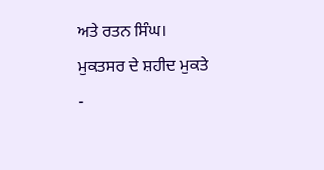ਅਤੇ ਰਤਨ ਸਿੰਘ।
ਮੁਕਤਸਰ ਦੇ ਸ਼ਹੀਦ ਮੁਕਤੇ
-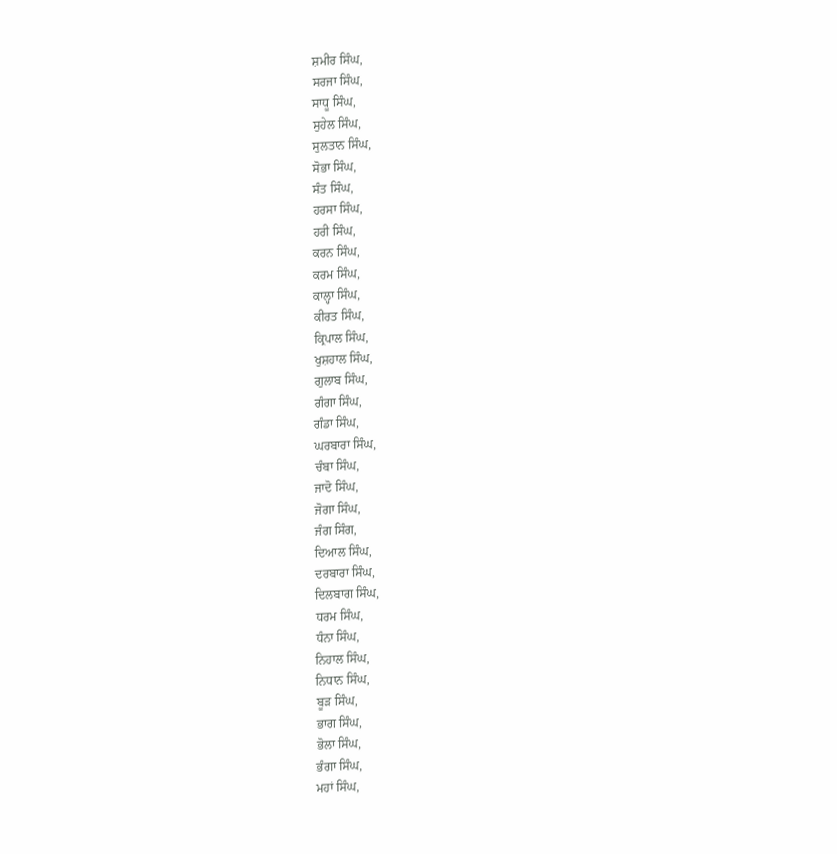ਸ਼ਮੀਰ ਸਿੰਘ,
ਸਰਜਾ ਸਿੰਘ,
ਸਾਧੂ ਸਿੰਘ,
ਸੁਹੇਲ ਸਿੰਘ,
ਸੁਲਤਾਨ ਸਿੰਘ,
ਸੋਭਾ ਸਿੰਘ,
ਸੰਤ ਸਿੰਘ,
ਹਰਸਾ ਸਿੰਘ,
ਹਰੀ ਸਿੰਘ,
ਕਰਨ ਸਿੰਘ,
ਕਰਮ ਸਿੰਘ,
ਕਾਲ੍ਹਾ ਸਿੰਘ,
ਕੀਰਤ ਸਿੰਘ,
ਕ੍ਰਿਪਾਲ ਸਿੰਘ,
ਖੁਸ਼ਹਾਲ ਸਿੰਘ,
ਗੁਲਾਬ ਸਿੰਘ,
ਗੰਗਾ ਸਿੰਘ,
ਗੰਡਾ ਸਿੰਘ,
ਘਰਬਾਰਾ ਸਿੰਘ,
ਚੰਬਾ ਸਿੰਘ,
ਜਾਦੋ ਸਿੰਘ,
ਜੋਗਾ ਸਿੰਘ,
ਜੰਗ ਸਿੰਗ,
ਦਿਆਲ ਸਿੰਘ,
ਦਰਬਾਰਾ ਸਿੰਘ,
ਦਿਲਬਾਗ ਸਿੰਘ,
ਧਰਮ ਸਿੰਘ,
ਧੰਨਾ ਸਿੰਘ,
ਨਿਹਾਲ ਸਿੰਘ,
ਨਿਧਾਨ ਸਿੰਘ,
ਬੂੜ ਸਿੰਘ,
ਭਾਗ ਸਿੰਘ,
ਭੋਲਾ ਸਿੰਘ,
ਭੰਗਾ ਸਿੰਘ,
ਮਹਾਂ ਸਿੰਘ,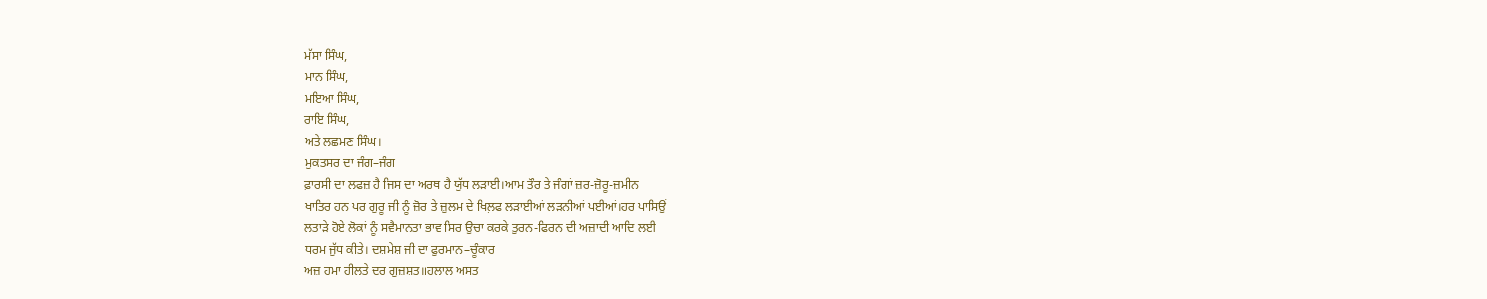ਮੱਸਾ ਸਿੰਘ,
ਮਾਨ ਸਿੰਘ,
ਮਇਆ ਸਿੰਘ,
ਰਾਇ ਸਿੰਘ,
ਅਤੇ ਲਛਮਣ ਸਿੰਘ।
ਮੁਕਤਸਰ ਦਾ ਜੰਗ–ਜੰਗ
ਫ਼ਾਰਸੀ ਦਾ ਲਫਜ਼ ਹੈ ਜਿਸ ਦਾ ਅਰਥ ਹੈ ਯੁੱਧ ਲੜਾਈ।ਆਮ ਤੌਰ ਤੇ ਜੰਗਾਂ ਜ਼ਰ-ਜ਼ੋਰੂ-ਜ਼ਮੀਨ
ਖਾਤਿਰ ਹਨ ਪਰ ਗੁਰੂ ਜੀ ਨੂੰ ਜ਼ੋਰ ਤੇ ਜ਼ੁਲਮ ਦੇ ਖਿਲ਼ਫ ਲੜਾਈਆਂ ਲੜਨੀਆਂ ਪਈਆਂ।ਹਰ ਪਾਸਿਉਂ
ਲਤਾੜੇ ਹੋਏ ਲੋਕਾਂ ਨੂੰ ਸਵੈਮਾਨਤਾ ਭਾਵ ਸਿਰ ਉਚਾ ਕਰਕੇ ਤੁਰਨ-ਫਿਰਨ ਦੀ ਅਜ਼ਾਦੀ ਆਦਿ ਲਈ
ਧਰਮ ਜੁੱਧ ਕੀਤੇ। ਦਸ਼ਮੇਸ਼ ਜੀ ਦਾ ਫੁਰਮਾਨ–ਚੂੰਕਾਰ
ਅਜ਼ ਹਮਾ ਹੀਲਤੇ ਦਰ ਗੁਜ਼ਸ਼ਤ॥ਹਲਾਲ ਅਸਤ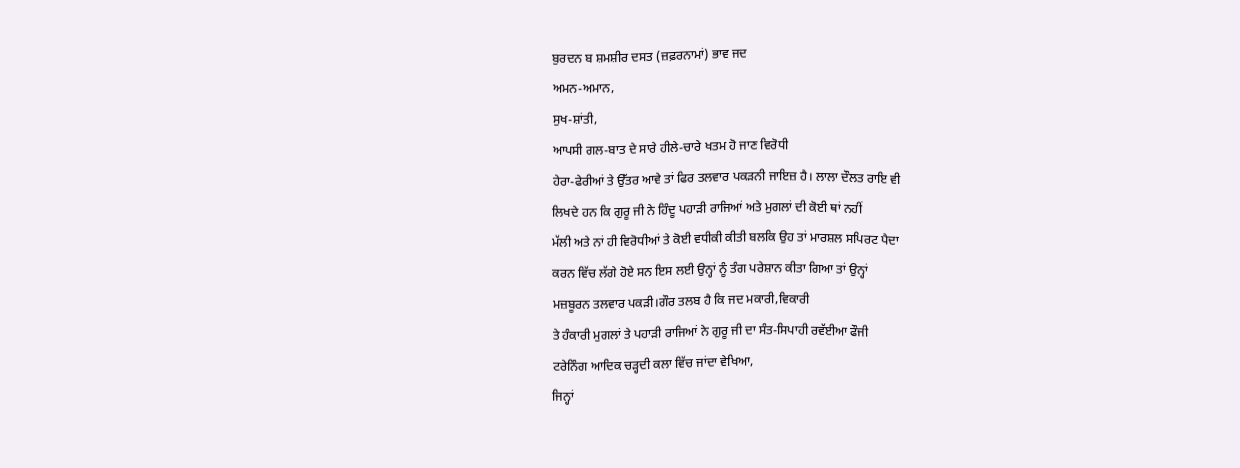ਬੁਰਦਨ ਬ ਸ਼ਮਸ਼ੀਰ ਦਸਤ (ਜ਼ਫ਼ਰਨਾਮਾਂ) ਭਾਵ ਜਦ
ਅਮਨ-ਅਮਾਨ,
ਸੁਖ-ਸ਼ਾਂਤੀ,
ਆਪਸੀ ਗਲ-ਬਾਤ ਦੇ ਸਾਰੇ ਹੀਲੇ-ਚਾਰੇ ਖਤਮ ਹੋ ਜਾਣ ਵਿਰੋਧੀ
ਹੇਰਾ-ਫੇਰੀਆਂ ਤੇ ਉੱਤਰ ਆਵੇ ਤਾਂ ਫਿਰ ਤਲਵਾਰ ਪਕੜਨੀ ਜਾਇਜ਼ ਹੈ। ਲਾਲਾ ਦੌਲਤ ਰਾਇ ਵੀ
ਲਿਖਦੇ ਹਨ ਕਿ ਗੁਰੂ ਜੀ ਨੇ ਹਿੰਦੂ ਪਹਾੜੀ ਰਾਜਿਆਂ ਅਤੇ ਮੁਗਲਾਂ ਦੀ ਕੋਈ ਥਾਂ ਨਹੀਂ
ਮੱਲੀ ਅਤੇ ਨਾਂ ਹੀ ਵਿਰੋਧੀਆਂ ਤੇ ਕੋਈ ਵਧੀਕੀ ਕੀਤੀ ਬਲਕਿ ਉਹ ਤਾਂ ਮਾਰਸ਼ਲ ਸਪਿਰਟ ਪੈਦਾ
ਕਰਨ ਵਿੱਚ ਲੱਗੇ ਹੋਏ ਸਨ ਇਸ ਲਈ ਉਨ੍ਹਾਂ ਨੂੰ ਤੰਗ ਪਰੇਸ਼ਾਨ ਕੀਤਾ ਗਿਆ ਤਾਂ ਉਨ੍ਹਾਂ
ਮਜ਼ਬੂਰਨ ਤਲਵਾਰ ਪਕੜੀ।ਗੌਰ ਤਲਬ ਹੈ ਕਿ ਜਦ ਮਕਾਰੀ,ਵਿਕਾਰੀ
ਤੇ ਹੰਕਾਰੀ ਮੁਗਲਾਂ ਤੇ ਪਹਾੜੀ ਰਾਜਿਆਂ ਨੇ ਗੁਰੂ ਜੀ ਦਾ ਸੰਤ-ਸਿਪਾਹੀ ਰਵੱਈਆ ਫੌਜੀ
ਟਰੇਨਿੰਗ ਆਦਿਕ ਚੜ੍ਹਦੀ ਕਲਾ ਵਿੱਚ ਜਾਂਦਾ ਵੇਖਿਆ,
ਜਿਨ੍ਹਾਂ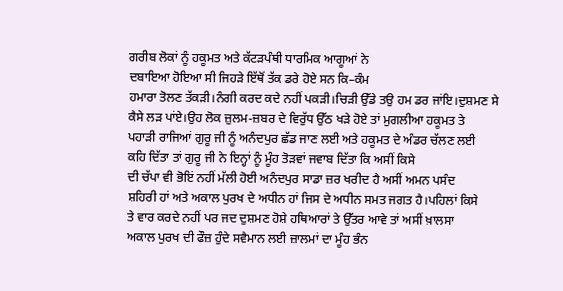ਗਰੀਬ ਲੋਕਾਂ ਨੂੰ ਹਕੂਮਤ ਅਤੇ ਕੱਟੜਪੰਥੀ ਧਾਰਮਿਕ ਆਗੂਆਂ ਨੇ
ਦਬਾਇਆ ਹੋਇਆ ਸੀ ਜਿਹੜੇ ਇੱਥੋਂ ਤੱਕ ਡਰੇ ਹੋਏ ਸਨ ਕਿ–ਕੰਮ
ਹਮਾਰਾ ਤੋਲਣ ਤੱਕੜੀ।ਨੰਗੀ ਕਰਦ ਕਦੇ ਨਹੀਂ ਪਕੜੀ।ਚਿੜੀ ਉੱਡੇ ਤਉ ਹਮ ਡਰ ਜਾਂਇ।ਦੁਸ਼ਮਣ ਸੇ
ਕੈਸੇ ਲੜ ਪਾਂਏ।ਉਹ ਲੋਕ ਜ਼ੁਲਮ-ਜ਼ਬਰ ਦੇ ਵਿਰੁੱਧ ਉੱਠ ਖੜੇ ਹੋਏ ਤਾਂ ਮੁਗਲੀਆ ਹਕੂਮਤ ਤੇ
ਪਹਾੜੀ ਰਾਜਿਆਂ ਗੁਰੂ ਜੀ ਨੂੰ ਅਨੰਦਪੁਰ ਛੱਡ ਜਾਣ ਲਈ ਅਤੇ ਹਕੂਮਤ ਦੇ ਅੰਡਰ ਚੱਲਣ ਲਈ
ਕਹਿ ਦਿੱਤਾ ਤਾਂ ਗੁਰੂ ਜੀ ਨੇ ਇਨ੍ਹਾਂ ਨੂੰ ਮੂੰਹ ਤੋੜਵਾਂ ਜਵਾਬ ਦਿੱਤਾ ਕਿ ਅਸੀਂ ਕਿਸੇ
ਦੀ ਚੱਪਾ ਵੀ ਭੋਇਂ ਨਹੀਂ ਮੱਲੀ ਹੋਈ ਅਨੰਦਪੁਰ ਸਾਡਾ ਜ਼ਰ ਖਰੀਦ ਹੈ ਅਸੀਂ ਅਮਨ ਪਸੰਦ
ਸ਼ਹਿਰੀ ਹਾਂ ਅਤੇ ਅਕਾਲ ਪੁਰਖ ਦੇ ਅਧੀਨ ਹਾਂ ਜਿਸ ਦੇ ਅਧੀਨ ਸਮਤ ਜਗਤ ਹੈ।ਪਹਿਲਾਂ ਕਿਸੇ
ਤੇ ਵਾਰ ਕਰਦੇ ਨਹੀਂ ਪਰ ਜਦ ਦੁਸ਼ਮਣ ਹੋਸ਼ੇ ਹਥਿਆਰਾਂ ਤੇ ਉੱਤਰ ਆਵੇ ਤਾਂ ਅਸੀਂ ਖ਼ਾਲਸਾ
ਅਕਾਲ ਪੁਰਖ ਦੀ ਫੌਜ਼ ਹੁੰਦੇ ਸਵੈਮਾਨ ਲਈ ਜ਼ਾਲਮਾਂ ਦਾ ਮੂੰਹ ਭੰਨ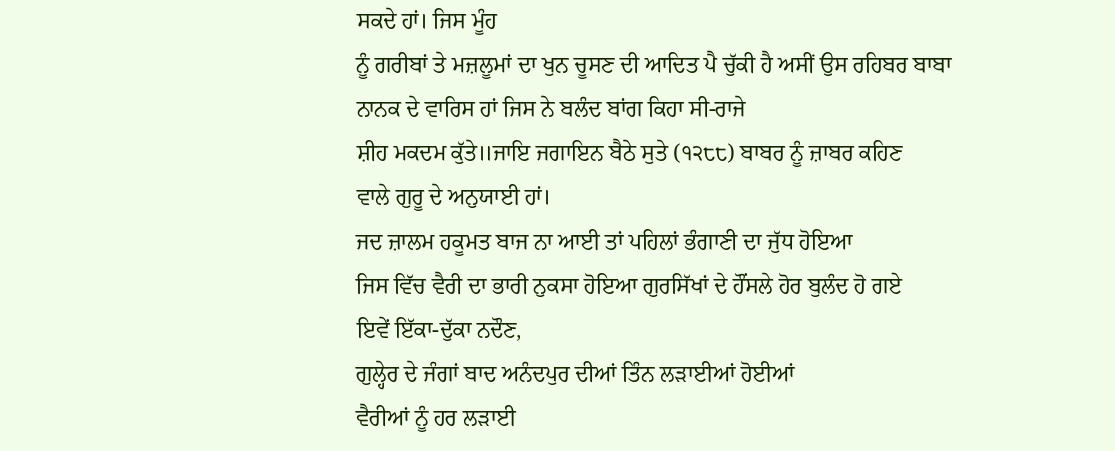ਸਕਦੇ ਹਾਂ। ਜਿਸ ਮੂੰਹ
ਨੂੰ ਗਰੀਬਾਂ ਤੇ ਮਜ਼ਲੂਮਾਂ ਦਾ ਖੁਨ ਚੂਸਣ ਦੀ ਆਦਿਤ ਪੈ ਚੁੱਕੀ ਹੈ ਅਸੀਂ ਉਸ ਰਹਿਬਰ ਬਾਬਾ
ਨਾਨਕ ਦੇ ਵਾਰਿਸ ਹਾਂ ਜਿਸ ਨੇ ਬਲੰਦ ਬਾਂਗ ਕਿਹਾ ਸੀ-ਰਾਜੇ
ਸ਼ੀਹ ਮਕਦਮ ਕੁੱਤੇ॥ਜਾਇ ਜਗਾਇਨ ਬੈਠੇ ਸੁਤੇ (੧੨੮੮) ਬਾਬਰ ਨੂੰ ਜ਼ਾਬਰ ਕਹਿਣ
ਵਾਲੇ ਗੁਰੂ ਦੇ ਅਨੁਯਾਈ ਹਾਂ।
ਜਦ ਜ਼ਾਲਮ ਹਕੂਮਤ ਬਾਜ ਨਾ ਆਈ ਤਾਂ ਪਹਿਲਾਂ ਭੰਗਾਣੀ ਦਾ ਜੁੱਧ ਹੋਇਆ
ਜਿਸ ਵਿੱਚ ਵੈਰੀ ਦਾ ਭਾਰੀ ਨੁਕਸਾ ਹੋਇਆ ਗੁਰਸਿੱਖਾਂ ਦੇ ਹੌਂਸਲੇ ਹੋਰ ਬੁਲੰਦ ਹੋ ਗਏ
ਇਵੇਂ ਇੱਕਾ-ਦੁੱਕਾ ਨਦੌਣ,
ਗੁਲ੍ਹੇਰ ਦੇ ਜੰਗਾਂ ਬਾਦ ਅਨੰਦਪੁਰ ਦੀਆਂ ਤਿੰਨ ਲੜਾਈਆਂ ਹੋਈਆਂ
ਵੈਰੀਆਂ ਨੂੰ ਹਰ ਲੜਾਈ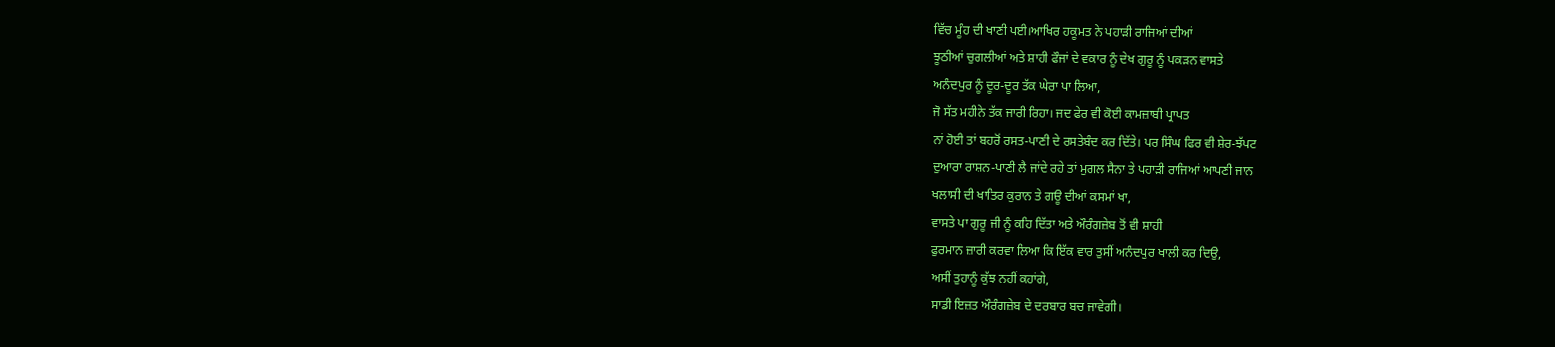ਵਿੱਚ ਮੂੰਹ ਦੀ ਖਾਣੀ ਪਈ।ਆਖਿਰ ਹਕੂਮਤ ਨੇ ਪਹਾੜੀ ਰਾਜਿਆਂ ਦੀਆਂ
ਝੂਠੀਆਂ ਚੁਗਲੀਆਂ ਅਤੇ ਸ਼ਾਹੀ ਫੌਜਾਂ ਦੇ ਵਕਾਰ ਨੂੰ ਦੇਖ ਗੁਰੂ ਨੂੰ ਪਕੜਨ ਵਾਸਤੇ
ਅਨੰਦਪੁਰ ਨੂੰ ਦੂਰ-ਦੂਰ ਤੱਕ ਘੇਰਾ ਪਾ ਲਿਆ,
ਜੋ ਸੱਤ ਮਹੀਨੇ ਤੱਕ ਜਾਰੀ ਰਿਹਾ। ਜਦ ਫੇਰ ਵੀ ਕੋਈ ਕਾਮਜ਼ਾਬੀ ਪ੍ਰਾਪਤ
ਨਾਂ ਹੋਈ ਤਾਂ ਬਹਰੋਂ ਰਸਤ-ਪਾਣੀ ਦੇ ਰਸਤੇਬੰਦ ਕਰ ਦਿੱਤੇ। ਪਰ ਸਿੰਘ ਫਿਰ ਵੀ ਸ਼ੇਰ-ਝੱਪਟ
ਦੁਆਰਾ ਰਾਸ਼ਨ-ਪਾਣੀ ਲੈ ਜਾਂਦੇ ਰਹੇ ਤਾਂ ਮੁਗਲ ਸੈਨਾ ਤੇ ਪਹਾੜੀ ਰਾਜਿਆਂ ਆਪਣੀ ਜਾਨ
ਖਲਾਸੀ ਦੀ ਖਾਤਿਰ ਕੁਰਾਨ ਤੇ ਗਊ ਦੀਆਂ ਕਸਮਾਂ ਖਾ,
ਵਾਸਤੇ ਪਾ ਗੁਰੂ ਜੀ ਨੂੰ ਕਹਿ ਦਿੱਤਾ ਅਤੇ ਔਰੰਗਜ਼ੇਬ ਤੋਂ ਵੀ ਸ਼ਾਹੀ
ਫੁਰਮਾਨ ਜ਼ਾਰੀ ਕਰਵਾ ਲਿਆ ਕਿ ਇੱਕ ਵਾਰ ਤੁਸੀਂ ਅਨੰਦਪੁਰ ਖਾਲੀ ਕਰ ਦਿਉ,
ਅਸੀਂ ਤੁਹਾਨੂੰ ਕੁੱਝ ਨਹੀਂ ਕਹਾਂਗੇ,
ਸਾਡੀ ਇਜ਼ਤ ਔਰੰਗਜ਼ੇਬ ਦੇ ਦਰਬਾਰ ਬਚ ਜਾਵੇਗੀ।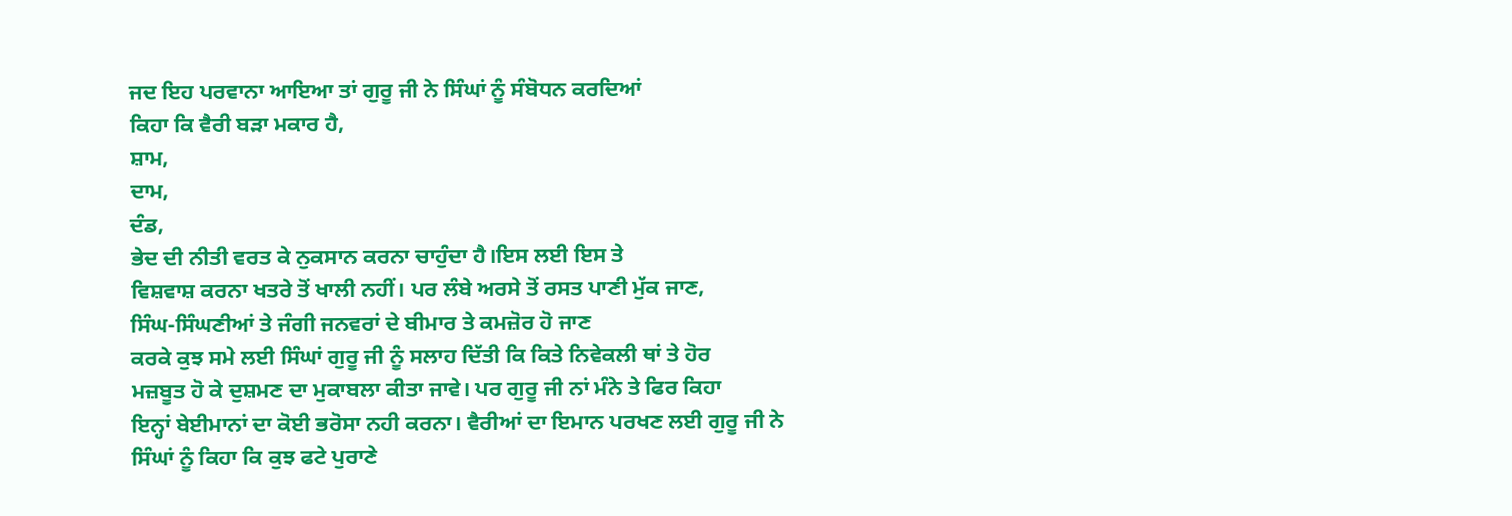ਜਦ ਇਹ ਪਰਵਾਨਾ ਆਇਆ ਤਾਂ ਗੁਰੂ ਜੀ ਨੇ ਸਿੰਘਾਂ ਨੂੰ ਸੰਬੋਧਨ ਕਰਦਿਆਂ
ਕਿਹਾ ਕਿ ਵੈਰੀ ਬੜਾ ਮਕਾਰ ਹੈ,
ਸ਼ਾਮ,
ਦਾਮ,
ਦੰਡ,
ਭੇਦ ਦੀ ਨੀਤੀ ਵਰਤ ਕੇ ਨੁਕਸਾਨ ਕਰਨਾ ਚਾਹੁੰਦਾ ਹੈ।ਇਸ ਲਈ ਇਸ ਤੇ
ਵਿਸ਼ਵਾਸ਼ ਕਰਨਾ ਖਤਰੇ ਤੋਂ ਖਾਲੀ ਨਹੀਂ। ਪਰ ਲੰਬੇ ਅਰਸੇ ਤੋਂ ਰਸਤ ਪਾਣੀ ਮੁੱਕ ਜਾਣ,
ਸਿੰਘ-ਸਿੰਘਣੀਆਂ ਤੇ ਜੰਗੀ ਜਨਵਰਾਂ ਦੇ ਬੀਮਾਰ ਤੇ ਕਮਜ਼ੋਰ ਹੋ ਜਾਣ
ਕਰਕੇ ਕੁਝ ਸਮੇ ਲਈ ਸਿੰਘਾਂ ਗੁਰੂ ਜੀ ਨੂੰ ਸਲਾਹ ਦਿੱਤੀ ਕਿ ਕਿਤੇ ਨਿਵੇਕਲੀ ਥਾਂ ਤੇ ਹੋਰ
ਮਜ਼ਬੂਤ ਹੋ ਕੇ ਦੁਸ਼ਮਣ ਦਾ ਮੁਕਾਬਲਾ ਕੀਤਾ ਜਾਵੇ। ਪਰ ਗੁਰੂ ਜੀ ਨਾਂ ਮੰਨੇ ਤੇ ਫਿਰ ਕਿਹਾ
ਇਨ੍ਹਾਂ ਬੇਈਮਾਨਾਂ ਦਾ ਕੋਈ ਭਰੋਸਾ ਨਹੀ ਕਰਨਾ। ਵੈਰੀਆਂ ਦਾ ਇਮਾਨ ਪਰਖਣ ਲਈ ਗੁਰੂ ਜੀ ਨੇ
ਸਿੰਘਾਂ ਨੂੰ ਕਿਹਾ ਕਿ ਕੁਝ ਫਟੇ ਪੁਰਾਣੇ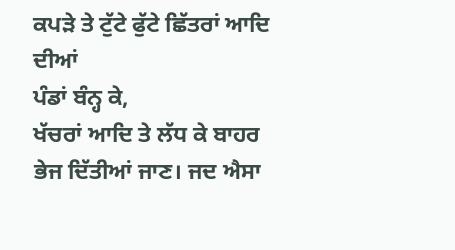ਕਪੜੇ ਤੇ ਟੁੱਟੇ ਫੁੱਟੇ ਛਿੱਤਰਾਂ ਆਦਿ ਦੀਆਂ
ਪੰਡਾਂ ਬੰਨ੍ਹ ਕੇ,
ਖੱਚਰਾਂ ਆਦਿ ਤੇ ਲੱਧ ਕੇ ਬਾਹਰ ਭੇਜ ਦਿੱਤੀਆਂ ਜਾਣ। ਜਦ ਐਸਾ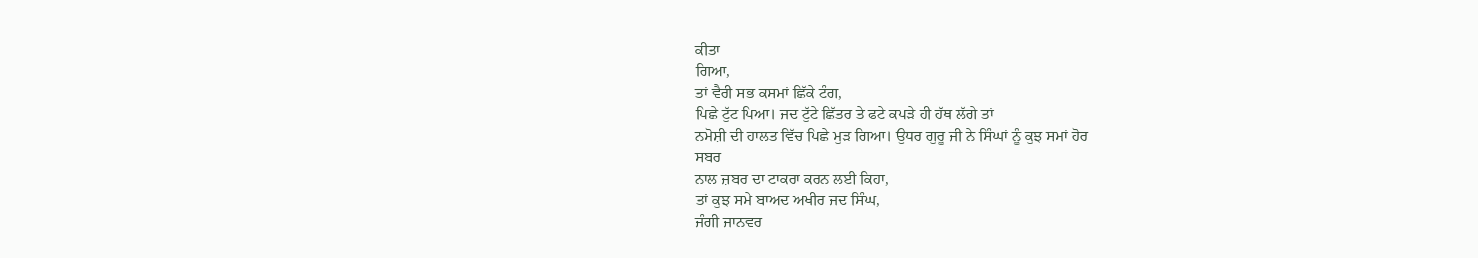ਕੀਤਾ
ਗਿਆ,
ਤਾਂ ਵੈਰੀ ਸਭ ਕਸਮਾਂ ਛਿੱਕੇ ਟੰਗ,
ਪਿਛੇ ਟੁੱਟ ਪਿਆ। ਜਦ ਟੁੱਟੇ ਛਿੱਤਰ ਤੇ ਫਟੇ ਕਪੜੇ ਹੀ ਹੱਥ ਲੱਗੇ ਤਾਂ
ਨਮੋਸ਼ੀ ਦੀ ਹਾਲਤ ਵਿੱਚ ਪਿਛੇ ਮੁੜ ਗਿਆ। ਉਧਰ ਗੁਰੂ ਜੀ ਨੇ ਸਿੰਘਾਂ ਨੂੰ ਕੁਝ ਸਮਾਂ ਹੋਰ
ਸਬਰ
ਨਾਲ ਜ਼ਬਰ ਦਾ ਟਾਕਰਾ ਕਰਨ ਲਈ ਕਿਹਾ,
ਤਾਂ ਕੁਝ ਸਮੇ ਬਾਅਦ ਅਖੀਰ ਜਦ ਸਿੰਘ,
ਜੰਗੀ ਜਾਨਵਰ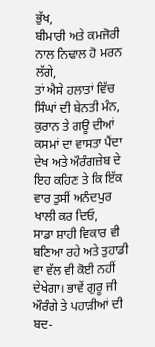ਭੁੱਖ,
ਬੀਮਾਰੀ ਅਤੇ ਕਮਜੋਰੀ ਨਾਲ ਨਿਢਾਲ ਹੋ ਮਰਨ ਲੱਗੇ,
ਤਾਂ ਐਸੇ ਹਲਾਤਾਂ ਵਿੱਚ ਸਿੰਘਾਂ ਦੀ ਬੇਨਤੀ ਮੰਨ,
ਕੁਰਾਨ ਤੇ ਗਊ ਦੀਆਂ ਕਸਮਾਂ ਦਾ ਵਾਸਤਾ ਪੈਂਦਾ ਦੇਖ ਅਤੇ ਔਰੰਗਜ਼ੇਬ ਦੇ
ਇਹ ਕਹਿਣ ਤੇ ਕਿ ਇੱਕ ਵਾਰ ਤੁਸੀਂ ਅਨੰਦਪੁਰ ਖਾਲੀ ਕਰ ਦਿਓ,
ਸਾਡਾ ਸ਼ਾਹੀ ਵਿਕਾਰ ਵੀ ਬਣਿਆ ਰਹੇ ਅਤੇ ਤੁਹਾਡੀ ਵਾ ਵੱਲ ਵੀ ਕੋਈ ਨਹੀਂ
ਦੇਖੇਗਾ। ਭਾਵੇਂ ਗੁਰੂ ਜੀ ਔਰੰਗੇ ਤੇ ਪਹਾੜੀਆਂ ਦੀ ਬਦ-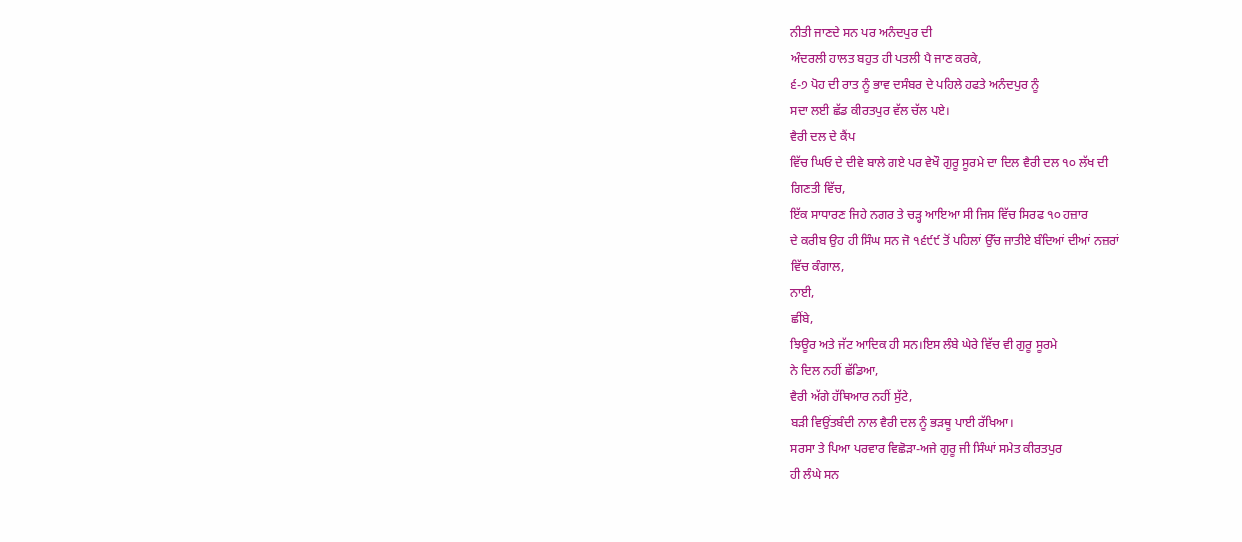ਨੀਤੀ ਜਾਣਦੇ ਸਨ ਪਰ ਅਨੰਦਪੁਰ ਦੀ
ਅੰਦਰਲੀ ਹਾਲਤ ਬਹੁਤ ਹੀ ਪਤਲੀ ਪੈ ਜਾਣ ਕਰਕੇ,
੬-੭ ਪੋਹ ਦੀ ਰਾਤ ਨੂੰ ਭਾਵ ਦਸੰਬਰ ਦੇ ਪਹਿਲੇ ਹਫਤੇ ਅਨੰਦਪੁਰ ਨੂੰ
ਸਦਾ ਲਈ ਛੱਡ ਕੀਰਤਪੁਰ ਵੱਲ ਚੱਲ ਪਏ।
ਵੈਰੀ ਦਲ ਦੇ ਕੈਂਪ
ਵਿੱਚ ਘਿਓ ਦੇ ਦੀਵੇ ਬਾਲੇ ਗਏ ਪਰ ਵੇਖੌ ਗੁਰੂ ਸੂਰਮੇ ਦਾ ਦਿਲ ਵੈਰੀ ਦਲ ੧੦ ਲੱਖ ਦੀ
ਗਿਣਤੀ ਵਿੱਚ,
ਇੱਕ ਸਾਧਾਰਣ ਜਿਹੇ ਨਗਰ ਤੇ ਚੜ੍ਹ ਆਇਆ ਸੀ ਜਿਸ ਵਿੱਚ ਸਿਰਫ ੧੦ ਹਜ਼ਾਰ
ਦੇ ਕਰੀਬ ਉਹ ਹੀ ਸਿੰਘ ਸਨ ਜੋ ੧੬੯੯ ਤੋਂ ਪਹਿਲਾਂ ਉੱਚ ਜਾਤੀਏ ਬੰਦਿਆਂ ਦੀਆਂ ਨਜ਼ਰਾਂ
ਵਿੱਚ ਕੰਗਾਲ,
ਨਾਈ,
ਛੀਂਬੇ,
ਝਿਊਰ ਅਤੇ ਜੱਟ ਆਦਿਕ ਹੀ ਸਨ।ਇਸ ਲੰਬੇ ਘੇਰੇ ਵਿੱਚ ਵੀ ਗੁਰੂ ਸੂਰਮੇ
ਨੇ ਦਿਲ ਨਹੀਂ ਛੱਡਿਆ,
ਵੈਰੀ ਅੱਗੇ ਹੱਥਿਆਰ ਨਹੀਂ ਸੁੱਟੇ,
ਬੜੀ ਵਿਉਂਤਬੰਦੀ ਨਾਲ ਵੈਰੀ ਦਲ ਨੂੰ ਭੜਥੂ ਪਾਈ ਰੱਖਿਆ।
ਸਰਸਾ ਤੇ ਪਿਆ ਪਰਵਾਰ ਵਿਛੋੜਾ-ਅਜੇ ਗੁਰੂ ਜੀ ਸਿੰਘਾਂ ਸਮੇਤ ਕੀਰਤਪੁਰ
ਹੀ ਲੰਘੇ ਸਨ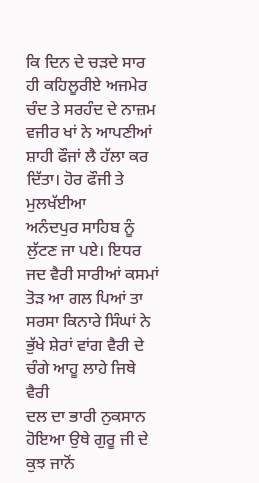ਕਿ ਦਿਨ ਦੇ ਚੜਦੇ ਸਾਰ ਹੀ ਕਹਿਲੂਰੀਏ ਅਜਮੇਰ ਚੰਦ ਤੇ ਸਰਹੰਦ ਦੇ ਨਾਜ਼ਮ
ਵਜੀਰ ਖਾਂ ਨੇ ਆਪਣੀਆਂ ਸ਼ਾਹੀ ਫੌਜਾਂ ਲੈ ਹੱਲਾ ਕਰ ਦਿੱਤਾ। ਹੋਰ ਫੌਜੀ ਤੇ ਮੁਲਖੱਈਆ
ਅਨੰਦਪੁਰ ਸਾਹਿਬ ਨੂੰ ਲੁੱਟਣ ਜਾ ਪਏ। ਇਧਰ ਜਦ ਵੈਰੀ ਸਾਰੀਆਂ ਕਸਮਾਂ ਤੋੜ ਆ ਗਲ ਪਿਆਂ ਤਾ
ਸਰਸਾ ਕਿਨਾਰੇ ਸਿੰਘਾਂ ਨੇ ਭੁੱਖੇ ਸ਼ੇਰਾਂ ਵਾਂਗ ਵੈਰੀ ਦੇ ਚੰਗੇ ਆਹੂ ਲਾਹੇ ਜਿਥੇ ਵੈਰੀ
ਦਲ ਦਾ ਭਾਰੀ ਨੁਕਸਾਨ ਹੋਇਆ ਉਥੇ ਗੁਰੂ ਜੀ ਦੇ ਕੁਝ ਜਾਨੋਂ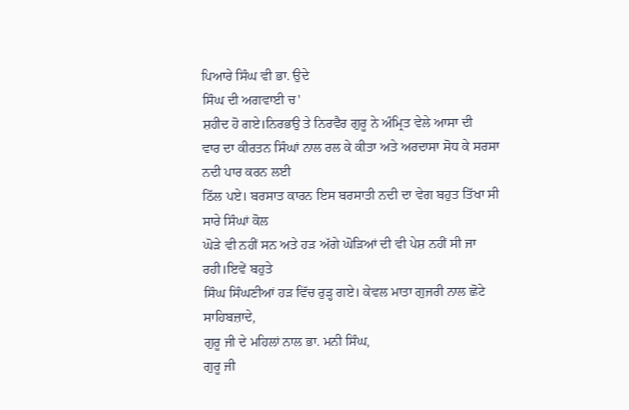ਪਿਆਰੇ ਸਿੰਘ ਵੀ ਭਾ. ਉਦੇ
ਸਿੰਘ ਦੀ ਅਗਵਾਈ ਚ'
ਸ਼ਹੀਦ ਹੋ ਗਏ।ਨਿਰਭਉ ਤੇ ਨਿਰਵੈਰ ਗੁਰੂ ਨੇ ਅੰਮ੍ਰਿਤ ਵੇਲੇ ਆਸਾ ਦੀ
ਵਾਰ ਦਾ ਕੀਰਤਨ ਸਿੰਘਾਂ ਨਾਲ ਰਲ ਕੇ ਕੀਤਾ ਅਤੇ ਅਰਦਾਸਾ ਸੋਧ ਕੇ ਸਰਸਾ ਨਦੀ ਪਾਰ ਕਰਨ ਲਈ
ਠਿੱਲ ਪਏ। ਬਰਸਾਤ ਕਾਰਨ ਇਸ ਬਰਸਾਤੀ ਨਦੀ ਦਾ ਵੇਗ ਬਹੁਤ ਤਿੱਖਾ ਸੀ ਸਾਰੇ ਸਿੰਘਾਂ ਕੋਲ
ਘੋੜੇ ਵੀ ਨਹੀਂ ਸਨ ਅਤੇ ਹੜ ਅੱਗੇ ਘੋੜਿਆਂ ਦੀ ਵੀ ਪੇਸ਼ ਨਹੀਂ ਸੀ ਜਾ ਰਹੀ।ਇਵੇਂ ਬਹੁਤੇ
ਸਿੰਘ ਸਿੰਘਣੀਆਂ ਹੜ ਵਿੱਚ ਰੁੜ੍ਹ ਗਏ। ਕੇਵਲ ਮਾਤਾ ਗੁਜਰੀ ਨਾਲ ਛੋਟੇ ਸਾਹਿਬਜ਼ਾਦੇ,
ਗੁਰੂ ਜੀ ਦੇ ਮਹਿਲਾਂ ਨਾਲ ਭਾ. ਮਨੀ ਸਿੰਘ,
ਗੁਰੂ ਜੀ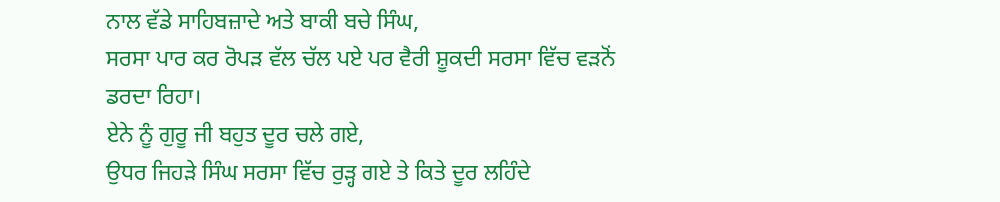ਨਾਲ ਵੱਡੇ ਸਾਹਿਬਜ਼ਾਦੇ ਅਤੇ ਬਾਕੀ ਬਚੇ ਸਿੰਘ,
ਸਰਸਾ ਪਾਰ ਕਰ ਰੋਪੜ ਵੱਲ ਚੱਲ ਪਏ ਪਰ ਵੈਰੀ ਸ਼ੂਕਦੀ ਸਰਸਾ ਵਿੱਚ ਵੜਨੋਂ
ਡਰਦਾ ਰਿਹਾ।
ਏਨੇ ਨੂੰ ਗੁਰੂ ਜੀ ਬਹੁਤ ਦੂਰ ਚਲੇ ਗਏ,
ਉਧਰ ਜਿਹੜੇ ਸਿੰਘ ਸਰਸਾ ਵਿੱਚ ਰੁੜ੍ਹ ਗਏ ਤੇ ਕਿਤੇ ਦੂਰ ਲਹਿੰਦੇ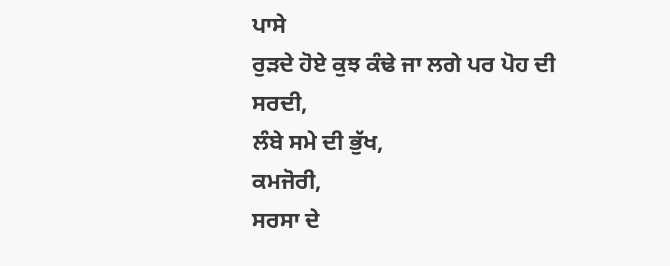ਪਾਸੇ
ਰੁੜਦੇ ਹੋਏ ਕੁਝ ਕੰਢੇ ਜਾ ਲਗੇ ਪਰ ਪੋਹ ਦੀ ਸਰਦੀ,
ਲੰਬੇ ਸਮੇ ਦੀ ਭੁੱਖ,
ਕਮਜੋਰੀ,
ਸਰਸਾ ਦੇ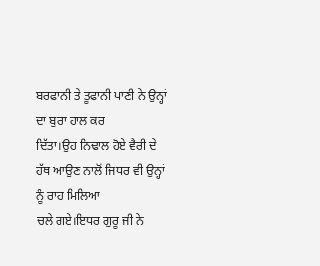ਬਰਫਾਨੀ ਤੇ ਤੂਫਾਨੀ ਪਾਣੀ ਨੇ ਉਨ੍ਹਾਂ ਦਾ ਬੁਰਾ ਹਾਲ ਕਰ
ਦਿੱਤਾ।ਉਹ ਨਿਢਾਲ ਹੋਏ ਵੈਰੀ ਦੇ ਹੱਥ ਆਉਣ ਨਾਲੋਂ ਜਿਧਰ ਵੀ ਉਨ੍ਹਾਂ ਨੂੰ ਰਾਹ ਮਿਲਿਆ
ਚਲੇ ਗਏ।ਇਧਰ ਗੁਰੂ ਜੀ ਨੇ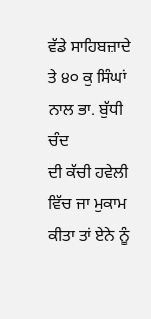ਵੱਡੇ ਸਾਹਿਬਜ਼ਾਦੇ ਤੇ ੪੦ ਕੁ ਸਿੰਘਾਂ ਨਾਲ ਭਾ. ਬੁੱਧੀ ਚੰਦ
ਦੀ ਕੱਚੀ ਹਵੇਲੀ ਵਿੱਚ ਜਾ ਮੁਕਾਮ ਕੀਤਾ ਤਾਂ ਏਨੇ ਨੂੰ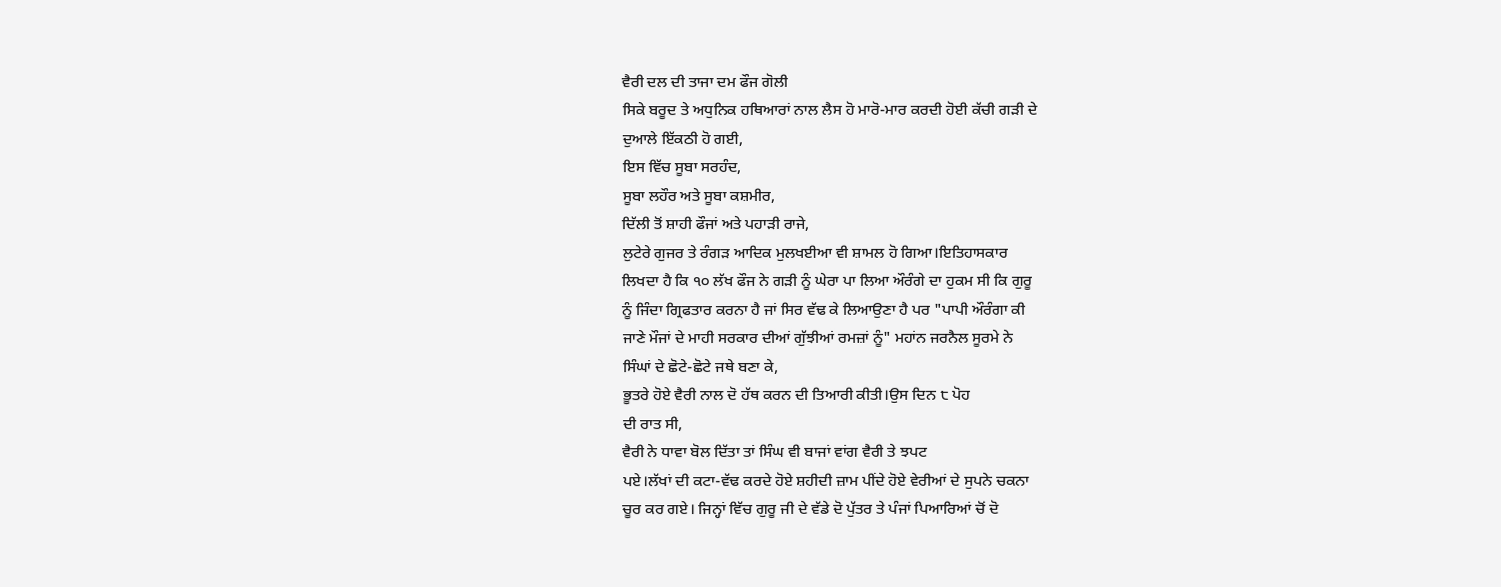ਵੈਰੀ ਦਲ ਦੀ ਤਾਜਾ ਦਮ ਫੌਜ ਗੋਲੀ
ਸਿਕੇ ਬਰੂਦ ਤੇ ਅਧੁਨਿਕ ਹਥਿਆਰਾਂ ਨਾਲ ਲੈਸ ਹੋ ਮਾਰੋ-ਮਾਰ ਕਰਦੀ ਹੋਈ ਕੱਚੀ ਗੜੀ ਦੇ
ਦੁਆਲੇ ਇੱਕਠੀ ਹੋ ਗਈ,
ਇਸ ਵਿੱਚ ਸੂਬਾ ਸਰਹੰਦ,
ਸੂਬਾ ਲਹੌਰ ਅਤੇ ਸੂਬਾ ਕਸ਼ਮੀਰ,
ਦਿੱਲੀ ਤੋਂ ਸ਼ਾਹੀ ਫੌਜਾਂ ਅਤੇ ਪਹਾੜੀ ਰਾਜੇ,
ਲੁਟੇਰੇ ਗੁਜਰ ਤੇ ਰੰਗੜ ਆਦਿਕ ਮੁਲਖਈਆ ਵੀ ਸ਼ਾਮਲ ਹੋ ਗਿਆ।ਇਤਿਹਾਸਕਾਰ
ਲਿਖਦਾ ਹੈ ਕਿ ੧੦ ਲੱਖ ਫੌਜ ਨੇ ਗੜੀ ਨੂੰ ਘੇਰਾ ਪਾ ਲਿਆ ਔਰੰਗੇ ਦਾ ਹੁਕਮ ਸੀ ਕਿ ਗੁਰੂ
ਨੂੰ ਜਿੰਦਾ ਗ੍ਰਿਫਤਾਰ ਕਰਨਾ ਹੈ ਜਾਂ ਸਿਰ ਵੱਢ ਕੇ ਲਿਆਉਣਾ ਹੈ ਪਰ "ਪਾਪੀ ਔਰੰਗਾ ਕੀ
ਜਾਣੇ ਮੌਜਾਂ ਦੇ ਮਾਹੀ ਸਰਕਾਰ ਦੀਆਂ ਗੁੱਝੀਆਂ ਰਮਜ਼ਾਂ ਨੂੰ" ਮਹਾਂਨ ਜਰਨੈਲ ਸੂਰਮੇ ਨੇ
ਸਿੰਘਾਂ ਦੇ ਛੋਟੇ-ਛੋਟੇ ਜਥੇ ਬਣਾ ਕੇ,
ਭੂਤਰੇ ਹੋਏ ਵੈਰੀ ਨਾਲ ਦੋ ਹੱਥ ਕਰਨ ਦੀ ਤਿਆਰੀ ਕੀਤੀ।ਉਸ ਦਿਨ ੮ ਪੋਹ
ਦੀ ਰਾਤ ਸੀ,
ਵੈਰੀ ਨੇ ਧਾਵਾ ਬੋਲ ਦਿੱਤਾ ਤਾਂ ਸਿੰਘ ਵੀ ਬਾਜਾਂ ਵਾਂਗ ਵੈਰੀ ਤੇ ਝਪਟ
ਪਏ।ਲੱਖਾਂ ਦੀ ਕਟਾ-ਵੱਢ ਕਰਦੇ ਹੋਏ ਸ਼ਹੀਦੀ ਜ਼ਾਮ ਪੀਂਦੇ ਹੋਏ ਵੇਰੀਆਂ ਦੇ ਸੁਪਨੇ ਚਕਨਾ
ਚੂਰ ਕਰ ਗਏ। ਜਿਨ੍ਹਾਂ ਵਿੱਚ ਗੁਰੂ ਜੀ ਦੇ ਵੱਡੇ ਦੋ ਪੁੱਤਰ ਤੇ ਪੰਜਾਂ ਪਿਆਰਿਆਂ ਚੋਂ ਦੋ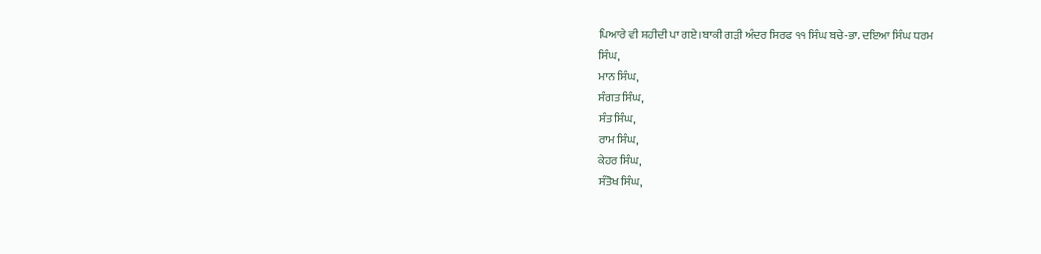ਪਿਆਰੇ ਵੀ ਸ਼ਹੀਦੀ ਪਾ ਗਏ।ਬਾਕੀ ਗੜੀ ਅੰਦਰ ਸਿਰਫ ੧੧ ਸਿੰਘ ਬਚੇ-ਭਾ. ਦਇਆ ਸਿੰਘ ਧਰਮ
ਸਿੰਘ,
ਮਾਨ ਸਿੰਘ,
ਸੰਗਤ ਸਿੰਘ,
ਸੰਤ ਸਿੰਘ,
ਰਾਮ ਸਿੰਘ,
ਕੇਹਰ ਸਿੰਘ,
ਸੰਤੋਖ ਸਿੰਘ,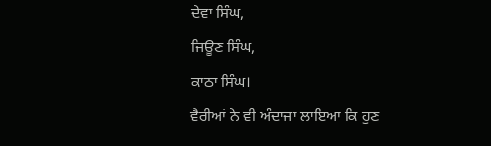ਦੇਵਾ ਸਿੰਘ,
ਜਿਊਣ ਸਿੰਘ,
ਕਾਠਾ ਸਿੰਘ।
ਵੈਰੀਆਂ ਨੇ ਵੀ ਅੰਦਾਜਾ ਲਾਇਆ ਕਿ ਹੁਣ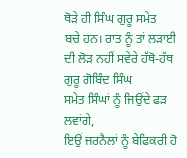ਥੋੜੇ ਹੀ ਸਿੰਘ ਗੁਰੂ ਸਮੇਤ
ਬਚੇ ਹਨ। ਰਾਤ ਨੂੰ ਤਾਂ ਲੜਾਈ ਦੀ ਲੋੜ ਨਹੀਂ ਸਵੇਰੇ ਹੱਥੋ-ਹੱਥ ਗੁਰੂ ਗੋਬਿੰਦ ਸਿੰਘ
ਸਮੇਤ ਸਿੰਘਾਂ ਨੂੰ ਜਿਉਂਦੇ ਫੜ ਲਵਾਂਗੇ,
ਇਉਂ ਜਰਨੈਲਾਂ ਨੂੰ ਬੇਫਿਕਰੀ ਹੋ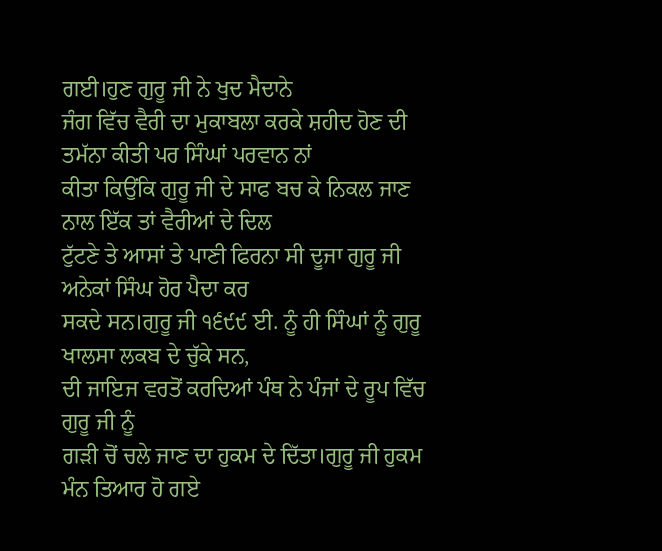ਗਈ।ਹੁਣ ਗੁਰੂ ਜੀ ਨੇ ਖੁਦ ਮੈਦਾਨੇ
ਜੰਗ ਵਿੱਚ ਵੈਰੀ ਦਾ ਮੁਕਾਬਲਾ ਕਰਕੇ ਸ਼ਹੀਦ ਹੋਣ ਦੀ ਤਮੱਨਾ ਕੀਤੀ ਪਰ ਸਿੰਘਾਂ ਪਰਵਾਨ ਨਾਂ
ਕੀਤਾ ਕਿਉਂਕਿ ਗੁਰੂ ਜੀ ਦੇ ਸਾਫ ਬਚ ਕੇ ਨਿਕਲ ਜਾਣ ਨਾਲ ਇੱਕ ਤਾਂ ਵੈਰੀਆਂ ਦੇ ਦਿਲ
ਟੁੱਟਣੇ ਤੇ ਆਸਾਂ ਤੇ ਪਾਣੀ ਫਿਰਨਾ ਸੀ ਦੂਜਾ ਗੁਰੂ ਜੀ ਅਨੇਕਾਂ ਸਿੰਘ ਹੋਰ ਪੈਦਾ ਕਰ
ਸਕਦੇ ਸਨ।ਗੁਰੂ ਜੀ ੧੬੯੯ ਈ. ਨੂੰ ਹੀ ਸਿੰਘਾਂ ਨੂੰ ਗੁਰੂ ਖਾਲਸਾ ਲਕਬ ਦੇ ਚੁੱਕੇ ਸਨ,
ਦੀ ਜਾਇਜ ਵਰਤੋਂ ਕਰਦਿਆਂ ਪੰਥ ਨੇ ਪੰਜਾਂ ਦੇ ਰੂਪ ਵਿੱਚ ਗੁਰੂ ਜੀ ਨੂੰ
ਗੜੀ ਚੋਂ ਚਲੇ ਜਾਣ ਦਾ ਹੁਕਮ ਦੇ ਦਿੱਤਾ।ਗੁਰੂ ਜੀ ਹੁਕਮ ਮੰਨ ਤਿਆਰ ਹੋ ਗਏ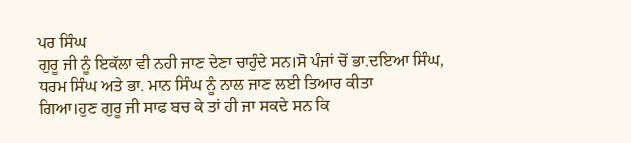ਪਰ ਸਿੰਘ
ਗੁਰੂ ਜੀ ਨੂੰ ਇਕੱਲਾ ਵੀ ਨਹੀ ਜਾਣ ਦੇਣਾ ਚਾਹੁੰਦੇ ਸਨ।ਸੋ ਪੰਜਾਂ ਚੋਂ ਭਾ.ਦਇਆ ਸਿੰਘ,
ਧਰਮ ਸਿੰਘ ਅਤੇ ਭਾ. ਮਾਨ ਸਿੰਘ ਨੂੰ ਨਾਲ ਜਾਣ ਲਈ ਤਿਆਰ ਕੀਤਾ
ਗਿਆ।ਹੁਣ ਗੁਰੂ ਜੀ ਸਾਫ ਬਚ ਕੇ ਤਾਂ ਹੀ ਜਾ ਸਕਦੇ ਸਨ ਕਿ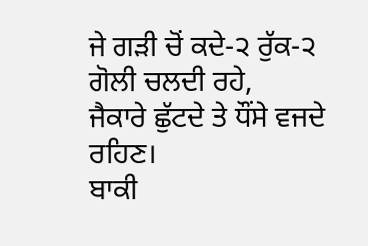ਜੇ ਗੜੀ ਚੋਂ ਕਦੇ-੨ ਰੁੱਕ-੨
ਗੋਲੀ ਚਲਦੀ ਰਹੇ,
ਜੈਕਾਰੇ ਛੁੱਟਦੇ ਤੇ ਧੌਂਸੇ ਵਜਦੇ ਰਹਿਣ।
ਬਾਕੀ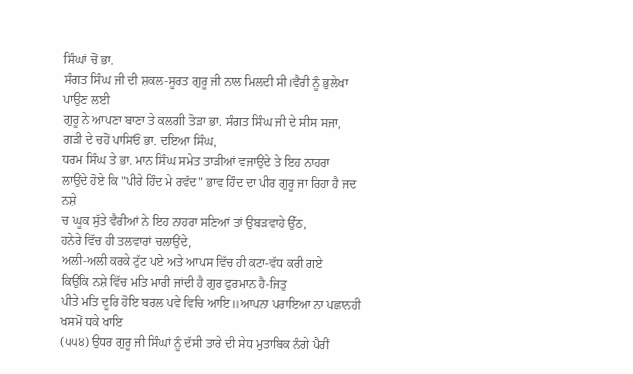ਸਿੰਘਾਂ ਚੋਂ ਭਾ.
ਸੰਗਤ ਸਿੰਘ ਜੀ ਦੀ ਸ਼ਕਲ-ਸੂਰਤ ਗੁਰੂ ਜੀ ਨਾਲ ਮਿਲਦੀ ਸੀ।ਵੈਰੀ ਨੂੰ ਭੁਲੇਖਾ ਪਾਉਣ ਲਈ
ਗੁਰੂ ਨੇ ਆਪਣਾ ਬਾਣਾ ਤੇ ਕਲਗੀ ਤੋੜਾ ਭਾ. ਸੰਗਤ ਸਿੰਘ ਜੀ ਦੇ ਸੀਸ ਸਜਾ,
ਗੜੀ ਦੇ ਚਹੋਂ ਪਾਸਿਓਂ ਭਾ. ਦਇਆ ਸਿੰਘ,
ਧਰਮ ਸਿੰਘ ਤੇ ਭਾ. ਮਾਨ ਸਿੰਘ ਸਮੇਤ ਤਾੜੀਆਂ ਵਜਾਉਂਦੇ ਤੇ ਇਹ ਨਾਹਰਾ
ਲਾਉਂਦੇ ਹੋਏ ਕਿ "ਪੀਰੇ ਹਿੰਦ ਮੇ ਰਵੱਦ" ਭਾਵ ਹਿੰਦ ਦਾ ਪੀਰ ਗੁਰੂ ਜਾ ਰਿਹਾ ਹੈ ਜਦ ਨਸ਼ੇ
ਚ ਘੂਕ ਸੁੱਤੇ ਵੈਰੀਆਂ ਨੇ ਇਹ ਨਾਹਰਾ ਸਣਿਆਂ ਤਾਂ ਉਬੜਵਾਹੇ ਉੱਠ,
ਹਨੇਰੇ ਵਿੱਚ ਹੀ ਤਲਵਾਰਾਂ ਚਲਾਉਂਦੇ,
ਅਲੀ-ਅਲੀ ਕਰਕੇ ਟੁੱਟ ਪਏ ਅਤੇ ਆਪਸ ਵਿੱਚ ਹੀ ਕਟਾ-ਵੱਧ ਕਰੀ ਗਏ
ਕਿਉਂਕਿ ਨਸ਼ੇ ਵਿੱਚ ਮਤਿ ਮਾਰੀ ਜਾਂਦੀ ਹੈ ਗੁਰ ਫੁਰਮਾਨ ਹੈ-ਜਿਤੁ
ਪੀਤੇ ਮਤਿ ਦੂਰਿ ਹੋਇ ਬਰਲ ਪਵੇ ਵਿਚਿ ਆਇ॥ਆਪਨਾ ਪਰਾਇਆ ਨਾ ਪਛਾਨਹੀ ਖਸਮੋਂ ਧਕੇ ਖਾਇ
(੫੫੪) ਉਧਰ ਗੁਰੂ ਜੀ ਸਿੰਘਾਂ ਨੂੰ ਦੱਸੀ ਤਾਰੇ ਦੀ ਸੇਧ ਮੁਤਾਬਿਕ ਨੰਗੇ ਪੈਰੀਂ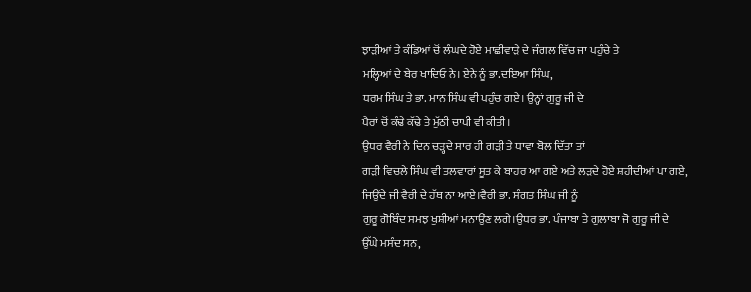ਝਾੜੀਆਂ ਤੇ ਕੰਡਿਆਂ ਚੋਂ ਲੰਘਦੇ ਹੋਏ ਮਾਛੀਵਾੜੇ ਦੇ ਜੰਗਲ ਵਿੱਚ ਜਾ ਪਹੁੰਚੇ ਤੇ
ਮਲ੍ਹਿਆਂ ਦੇ ਬੇਰ ਖਾਦਿਓ ਨੇ। ਏਨੇ ਨੂੰ ਭਾ.ਦਇਆ ਸਿੰਘ,
ਧਰਮ ਸਿੰਘ ਤੇ ਭਾ. ਮਾਨ ਸਿੰਘ ਵੀ ਪਹੁੰਚ ਗਏ। ਉਨ੍ਹਾਂ ਗੁਰੂ ਜੀ ਦੇ
ਪੈਰਾਂ ਚੋਂ ਕੰਢੇ ਕੱਢੇ ਤੇ ਮੁੱਠੀ ਚਾਪੀ ਵੀ ਕੀਤੀ।
ਉਧਰ ਵੈਰੀ ਨੇ ਦਿਨ ਚੜ੍ਹਦੇ ਸਾਰ ਹੀ ਗੜੀ ਤੇ ਧਾਵਾ ਬੋਲ ਦਿੱਤਾ ਤਾਂ
ਗੜੀ ਵਿਚਲੇ ਸਿੰਘ ਵੀ ਤਲਵਾਰਾਂ ਸੂਤ ਕੇ ਬਾਹਰ ਆ ਗਏ ਅਤੇ ਲੜਦੇ ਹੋਏ ਸ਼ਹੀਦੀਆਂ ਪਾ ਗਏ,
ਜਿਉਂਦੇ ਜੀ ਵੈਰੀ ਦੇ ਹੱਥ ਨਾ ਆਏ।ਵੈਰੀ ਭਾ. ਸੰਗਤ ਸਿੰਘ ਜੀ ਨੂੰ
ਗੁਰੂ ਗੋਬਿੰਦ ਸਮਝ ਖੁਸ਼ੀਆਂ ਮਨਾਉਂਣ ਲਗੇ।ਉਧਰ ਭਾ. ਪੰਜਾਬਾ ਤੇ ਗੁਲਾਬਾ ਜੋ ਗੁਰੂ ਜੀ ਦੇ
ਉੱਘੇ ਮਸੰਦ ਸਨ,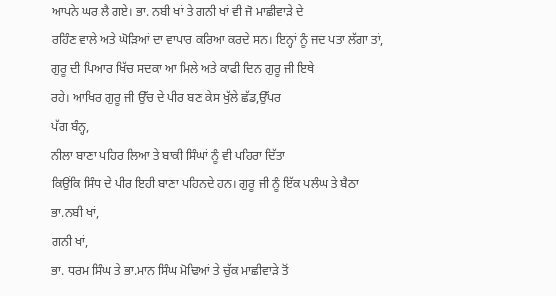ਆਪਨੇ ਘਰ ਲੈ ਗਏ। ਭਾ. ਨਬੀ ਖਾਂ ਤੇ ਗਨੀ ਖਾਂ ਵੀ ਜੋ ਮਾਛੀਵਾੜੇ ਦੇ
ਰਹਿੰਣ ਵਾਲੇ ਅਤੇ ਘੋੜਿਆਂ ਦਾ ਵਾਪਾਰ ਕਰਿਆ ਕਰਦੇ ਸਨ। ਇਨ੍ਹਾਂ ਨੂੰ ਜਦ ਪਤਾ ਲੱਗਾ ਤਾਂ,
ਗੁਰੂ ਦੀ ਪਿਆਰ ਖਿੱਚ ਸਦਕਾ ਆ ਮਿਲੇ ਅਤੇ ਕਾਫੀ ਦਿਨ ਗੁਰੂ ਜੀ ਇਥੇ
ਰਹੇ। ਆਖਿਰ ਗੁਰੂ ਜੀ ਉੱਚ ਦੇ ਪੀਰ ਬਣ ਕੇਸ ਖੁੱਲੇ ਛੱਡ,ਉੱਪਰ
ਪੱਗ ਬੰਨ੍ਹ,
ਨੀਲਾ ਬਾਣਾ ਪਹਿਰ ਲਿਆ ਤੇ ਬਾਕੀ ਸਿੰਘਾਂ ਨੂੰ ਵੀ ਪਹਿਰਾ ਦਿੱਤਾ
ਕਿਉਂਕਿ ਸਿੰਧ ਦੇ ਪੀਰ ਇਹੀ ਬਾਣਾ ਪਹਿਨਦੇ ਹਨ। ਗੁਰੂ ਜੀ ਨੂੰ ਇੱਕ ਪਲੰਘ ਤੇ ਬੈਠਾ
ਭਾ.ਨਬੀ ਖਾਂ,
ਗਨੀ ਖਾਂ,
ਭਾ. ਧਰਮ ਸਿੰਘ ਤੇ ਭਾ.ਮਾਨ ਸਿੰਘ ਮੋਢਿਆਂ ਤੇ ਚੁੱਕ ਮਾਛੀਵਾੜੇ ਤੋਂ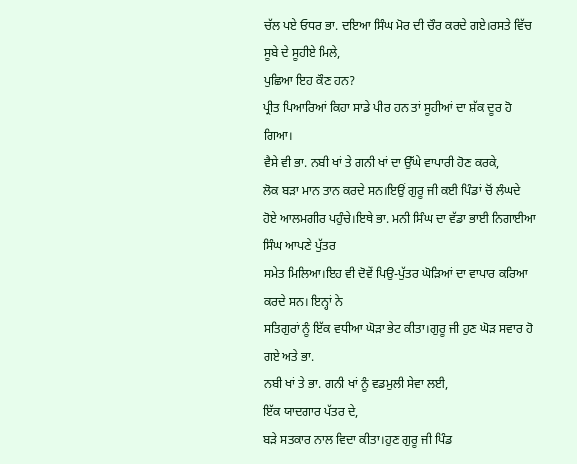ਚੱਲ ਪਏ ਓਧਰ ਭਾ. ਦਇਆ ਸਿੰਘ ਮੋਰ ਦੀ ਚੌਰ ਕਰਦੇ ਗਏ।ਰਸਤੇ ਵਿੱਚ ਸੂਬੇ ਦੇ ਸੂਹੀਏ ਮਿਲੇ,
ਪੁਛਿਆ ਇਹ ਕੌਣ ਹਨ?
ਪ੍ਰੀਤ ਪਿਆਰਿਆਂ ਕਿਹਾ ਸਾਡੇ ਪੀਰ ਹਨ ਤਾਂ ਸੂਹੀਆਂ ਦਾ ਸ਼ੱਕ ਦੂਰ ਹੋ
ਗਿਆ।
ਵੈਸੇ ਵੀ ਭਾ. ਨਬੀ ਖਾਂ ਤੇ ਗਨੀ ਖਾਂ ਦਾ ਉੱਘੇ ਵਾਪਾਰੀ ਹੋਣ ਕਰਕੇ,
ਲੋਕ ਬੜਾ ਮਾਨ ਤਾਨ ਕਰਦੇ ਸਨ।ਇਉਂ ਗੁਰੂ ਜੀ ਕਈ ਪਿੰਡਾਂ ਚੋਂ ਲੰਘਦੇ
ਹੋਏ ਆਲਮਗੀਰ ਪਹੁੰਚੇ।ਇਥੇ ਭਾ. ਮਨੀ ਸਿੰਘ ਦਾ ਵੱਡਾ ਭਾਈ ਨਿਗਾਈਆ ਸਿੰਘ ਆਪਣੇ ਪੁੱਤਰ
ਸਮੇਤ ਮਿਲਿਆ।ਇਹ ਵੀ ਦੋਵੇਂ ਪਿਉ-ਪੁੱਤਰ ਘੋੜਿਆਂ ਦਾ ਵਾਪਾਰ ਕਰਿਆ ਕਰਦੇ ਸਨ। ਇਨ੍ਹਾਂ ਨੇ
ਸਤਿਗੁਰਾਂ ਨੂੰ ਇੱਕ ਵਧੀਆ ਘੋੜਾ ਭੇਟ ਕੀਤਾ।ਗੁਰੂ ਜੀ ਹੁਣ ਘੋੜ ਸਵਾਰ ਹੋ ਗਏ ਅਤੇ ਭਾ.
ਨਬੀ ਖਾਂ ਤੇ ਭਾ. ਗਨੀ ਖਾਂ ਨੂੰ ਵਡਮੁਲੀ ਸੇਵਾ ਲਈ,
ਇੱਕ ਯਾਦਗਾਰ ਪੱਤਰ ਦੇ,
ਬੜੇ ਸਤਕਾਰ ਨਾਲ ਵਿਦਾ ਕੀਤਾ।ਹੁਣ ਗੁਰੂ ਜੀ ਪਿੰਡ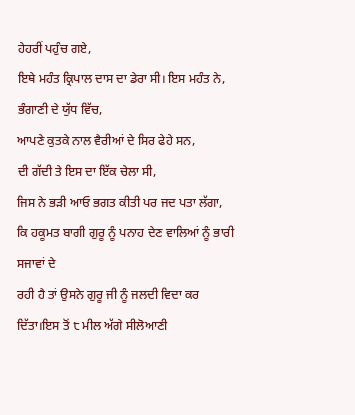ਹੇਹਰੀਂ ਪਹੁੰਚ ਗਏ,
ਇਥੇ ਮਹੰਤ ਕ੍ਰਿਪਾਲ ਦਾਸ ਦਾ ਡੇਰਾ ਸੀ। ਇਸ ਮਹੰਤ ਨੇ,
ਭੰਗਾਣੀ ਦੇ ਯੁੱਧ ਵਿੱਚ,
ਆਪਣੇ ਕੁਤਕੇ ਨਾਲ ਵੈਰੀਆਂ ਦੇ ਸਿਰ ਫੇਹੇ ਸਨ,
ਦੀ ਗੱਦੀ ਤੇ ਇਸ ਦਾ ਇੱਕ ਚੇਲਾ ਸੀ,
ਜਿਸ ਨੇ ਭੜੀ ਆਓ ਭਗਤ ਕੀਤੀ ਪਰ ਜਦ ਪਤਾ ਲੱਗਾ,
ਕਿ ਹਕੂਮਤ ਬਾਗੀ ਗੁਰੂ ਨੂੰ ਪਨਾਹ ਦੇਣ ਵਾਲਿਆਂ ਨੂੰ ਭਾਰੀ ਸਜਾਵਾਂ ਦੇ
ਰਹੀ ਹੈ ਤਾਂ ਉਸਨੇ ਗੁਰੂ ਜੀ ਨੂੰ ਜਲਦੀ ਵਿਦਾ ਕਰ ਦਿੱਤਾ।ਇਸ ਤੋਂ ੮ ਮੀਲ ਅੱਗੇ ਸੀਲੋਆਣੀ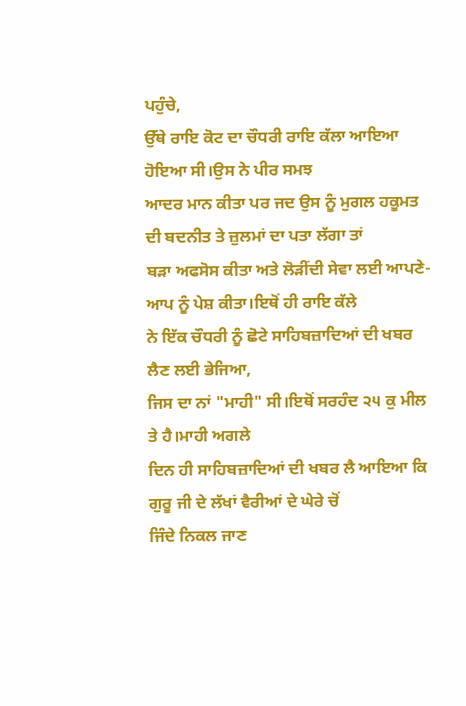ਪਹੁੰਚੇ,
ਉੱਥੇ ਰਾਇ ਕੋਟ ਦਾ ਚੌਧਰੀ ਰਾਇ ਕੱਲਾ ਆਇਆ ਹੋਇਆ ਸੀ।ਉਸ ਨੇ ਪੀਰ ਸਮਝ
ਆਦਰ ਮਾਨ ਕੀਤਾ ਪਰ ਜਦ ਉਸ ਨੂੰ ਮੁਗਲ ਹਕੂਮਤ ਦੀ ਬਦਨੀਤ ਤੇ ਜ਼ੁਲਮਾਂ ਦਾ ਪਤਾ ਲੱਗਾ ਤਾਂ
ਬੜਾ ਅਫਸੋਸ ਕੀਤਾ ਅਤੇ ਲੋੜੀਂਦੀ ਸੇਵਾ ਲਈ ਆਪਣੇ-ਆਪ ਨੂੰ ਪੇਸ਼ ਕੀਤਾ।ਇਥੋਂ ਹੀ ਰਾਇ ਕੱਲੇ
ਨੇ ਇੱਕ ਚੌਧਰੀ ਨੂੰ ਛੋਟੇ ਸਾਹਿਬਜ਼ਾਦਿਆਂ ਦੀ ਖਬਰ ਲੈਣ ਲਈ ਭੇਜਿਆ,
ਜਿਸ ਦਾ ਨਾਂ "ਮਾਹੀ" ਸੀ।ਇਥੋਂ ਸਰਹੰਦ ੨੫ ਕੁ ਮੀਲ ਤੇ ਹੈ।ਮਾਹੀ ਅਗਲੇ
ਦਿਨ ਹੀ ਸਾਹਿਬਜ਼ਾਦਿਆਂ ਦੀ ਖਬਰ ਲੈ ਆਇਆ ਕਿ ਗੁਰੂ ਜੀ ਦੇ ਲੱਖਾਂ ਵੈਰੀਆਂ ਦੇ ਘੇਰੇ ਚੋਂ
ਜਿੰਦੇ ਨਿਕਲ ਜਾਣ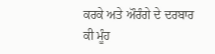ਕਰਕੇ ਅਤੇ ਔਰੰਗੇ ਦੇ ਦਰਬਾਰ ਕੀ ਮੂੰਹ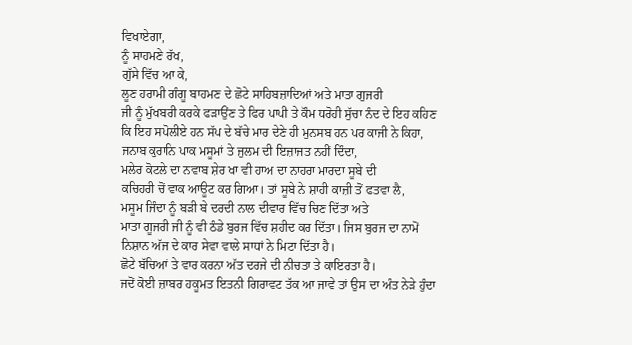ਵਿਖਾਏਗਾ,
ਨੂੰ ਸਾਹਮਣੇ ਰੱਖ,
ਗੁੱਸੇ ਵਿੱਚ ਆ ਕੇ,
ਲੂਣ ਹਰਾਮੀ ਗੰਗੂ ਬਾਹਮਣ ਦੇ ਛੋਟੇ ਸਾਹਿਬਜ਼ਾਦਿਆਂ ਅਤੇ ਮਾਤਾ ਗੁਜਰੀ
ਜੀ ਨੂੰ ਮੁੱਖਬਰੀ ਕਰਕੇ ਫੜਾਉਂਣ ਤੇ ਫਿਰ ਪਾਪੀ ਤੇ ਕੌਮ ਧਰੋਹੀ ਸੁੱਚਾ ਨੰਦ ਦੇ ਇਹ ਕਹਿਣ
ਕਿ ਇਹ ਸਪੋਲੀਏ ਹਨ ਸੱਪ ਦੇ ਬੱਚੇ ਮਾਰ ਦੇਣੇ ਹੀ ਮੁਨਸਬ ਹਨ ਪਰ ਕਾਜੀ ਨੇ ਕਿਹਾ,
ਜਨਾਬ ਕੁਰਾਨਿ ਪਾਕ ਮਸੂਮਾਂ ਤੇ ਜੁਲਮ ਦੀ ਇਜ਼ਾਜਤ ਨਹੀਂ ਦਿੰਦਾ,
ਮਲੇਰ ਕੋਟਲੇ ਦਾ ਨਵਾਬ ਸ਼ੇਰ ਖਾ ਵੀ ਹਾਅ ਦਾ ਨਾਹਰਾ ਮਾਰਦਾ ਸੂਬੇ ਦੀ
ਕਚਿਹਰੀ ਚੋਂ ਵਾਕ ਆਊਟ ਕਰ ਗਿਆ। ਤਾਂ ਸੂਬੇ ਨੇ ਸ਼ਾਹੀ ਕਾਜ਼ੀ ਤੋਂ ਫਤਵਾ ਲੈ,
ਮਸੂਮ ਜਿੰਦਾ ਨੂੰ ਬੜੀ ਬੇ ਦਰਦੀ ਨਾਲ ਦੀਵਾਰ ਵਿੱਚ ਚਿਣ ਦਿੱਤਾ ਅਤੇ
ਮਾਤਾ ਗੂਜਰੀ ਜੀ ਨੂੰ ਵੀ ਠੰਡੇ ਬੁਰਜ ਵਿੱਚ ਸ਼ਹੀਦ ਕਰ ਦਿੱਤਾ। ਜਿਸ ਬੁਰਜ ਦਾ ਨਾਮੋਂ
ਨਿਸ਼ਾਨ ਅੱਜ ਦੇ ਕਾਰ ਸੇਵਾ ਵਾਲੇ ਸਾਧਾਂ ਨੇ ਮਿਟਾ ਦਿੱਤਾ ਹੈ।
ਛੋਟੇ ਬੱਚਿਆਂ ਤੇ ਵਾਰ ਕਰਨਾ ਅੱਤ ਦਰਜੇ ਦੀ ਨੀਚਤਾ ਤੇ ਕਾਇਰਤਾ ਹੈ।
ਜਦੋਂ ਕੋਈ ਜ਼ਾਬਰ ਹਕੂਮਤ ਇਤਨੀ ਗਿਰਾਵਟ ਤੱਕ ਆ ਜਾਵੇ ਤਾਂ ਉਸ ਦਾ ਅੰਤ ਨੇੜੇ ਹੁੰਦਾ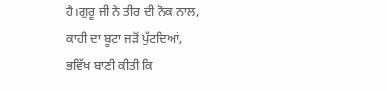ਹੈ।ਗੁਰੂ ਜੀ ਨੇ ਤੀਰ ਦੀ ਨੋਕ ਨਾਲ,
ਕਾਹੀ ਦਾ ਬੂਟਾ ਜੜੋਂ ਪੁੱਟਦਿਆਂ,
ਭਵਿੱਖ ਬਾਣੀ ਕੀਤੀ ਕਿ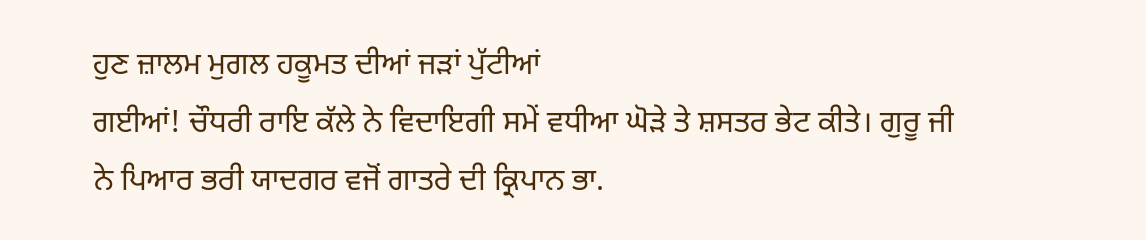ਹੁਣ ਜ਼ਾਲਮ ਮੁਗਲ ਹਕੂਮਤ ਦੀਆਂ ਜੜਾਂ ਪੁੱਟੀਆਂ
ਗਈਆਂ! ਚੌਧਰੀ ਰਾਇ ਕੱਲੇ ਨੇ ਵਿਦਾਇਗੀ ਸਮੇਂ ਵਧੀਆ ਘੋੜੇ ਤੇ ਸ਼ਸਤਰ ਭੇਟ ਕੀਤੇ। ਗੁਰੂ ਜੀ
ਨੇ ਪਿਆਰ ਭਰੀ ਯਾਦਗਰ ਵਜੋਂ ਗਾਤਰੇ ਦੀ ਕ੍ਰਿਪਾਨ ਭਾ.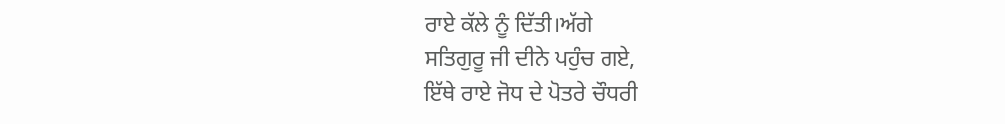ਰਾਏ ਕੱਲੇ ਨੂੰ ਦਿੱਤੀ।ਅੱਗੇ
ਸਤਿਗੁਰੂ ਜੀ ਦੀਨੇ ਪਹੁੰਚ ਗਏ,
ਇੱਥੇ ਰਾਏ ਜੋਧ ਦੇ ਪੋਤਰੇ ਚੌਧਰੀ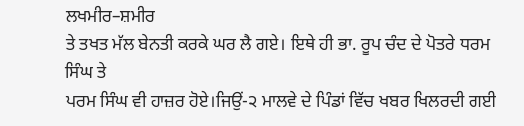ਲਖਮੀਰ–ਸ਼ਮੀਰ
ਤੇ ਤਖਤ ਮੱਲ ਬੇਨਤੀ ਕਰਕੇ ਘਰ ਲੈ ਗਏ। ਇਥੇ ਹੀ ਭਾ. ਰੂਪ ਚੰਦ ਦੇ ਪੋਤਰੇ ਧਰਮ ਸਿੰਘ ਤੇ
ਪਰਮ ਸਿੰਘ ਵੀ ਹਾਜ਼ਰ ਹੋਏ।ਜਿਉਂ-੨ ਮਾਲਵੇ ਦੇ ਪਿੰਡਾਂ ਵਿੱਚ ਖਬਰ ਖਿਲਰਦੀ ਗਈ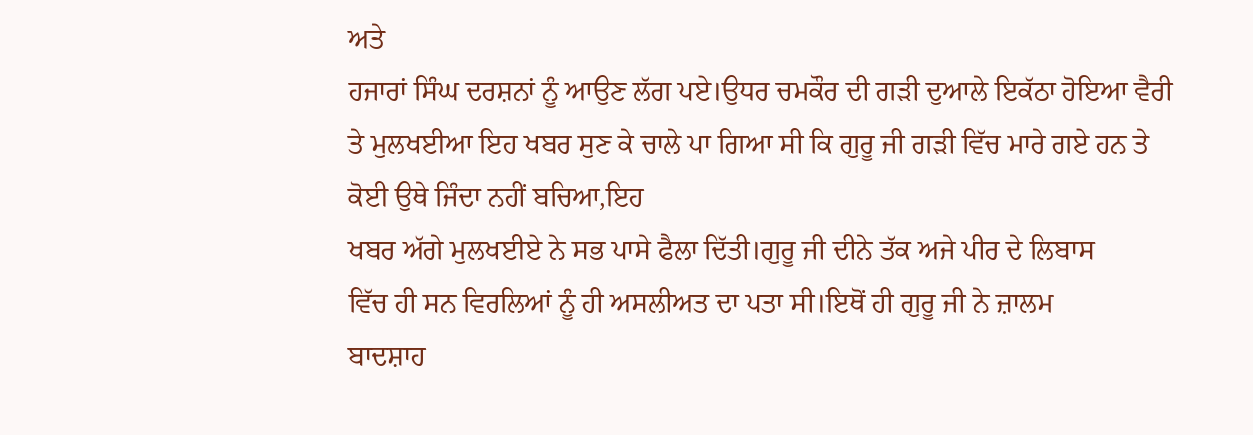ਅਤੇ
ਹਜਾਰਾਂ ਸਿੰਘ ਦਰਸ਼ਨਾਂ ਨੂੰ ਆਉਣ ਲੱਗ ਪਏ।ਉਧਰ ਚਮਕੌਰ ਦੀ ਗੜੀ ਦੁਆਲੇ ਇਕੱਠਾ ਹੋਇਆ ਵੈਰੀ
ਤੇ ਮੁਲਖਈਆ ਇਹ ਖਬਰ ਸੁਣ ਕੇ ਚਾਲੇ ਪਾ ਗਿਆ ਸੀ ਕਿ ਗੁਰੂ ਜੀ ਗੜੀ ਵਿੱਚ ਮਾਰੇ ਗਏ ਹਨ ਤੇ
ਕੋਈ ਉਥੇ ਜਿੰਦਾ ਨਹੀਂ ਬਚਿਆ,ਇਹ
ਖਬਰ ਅੱਗੇ ਮੁਲਖਈਏ ਨੇ ਸਭ ਪਾਸੇ ਫੈਲਾ ਦਿੱਤੀ।ਗੁਰੂ ਜੀ ਦੀਨੇ ਤੱਕ ਅਜੇ ਪੀਰ ਦੇ ਲਿਬਾਸ
ਵਿੱਚ ਹੀ ਸਨ ਵਿਰਲਿਆਂ ਨੂੰ ਹੀ ਅਸਲੀਅਤ ਦਾ ਪਤਾ ਸੀ।ਇਥੋਂ ਹੀ ਗੁਰੂ ਜੀ ਨੇ ਜ਼ਾਲਮ
ਬਾਦਸ਼ਾਹ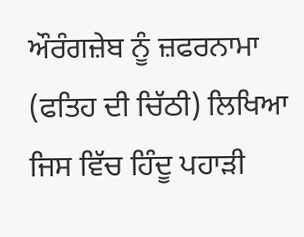ਔਰੰਗਜ਼ੇਬ ਨੂੰ ਜ਼ਫਰਨਾਮਾ (ਫਤਿਹ ਦੀ ਚਿੱਠੀ) ਲਿਖਿਆ ਜਿਸ ਵਿੱਚ ਹਿੰਦੂ ਪਹਾੜੀ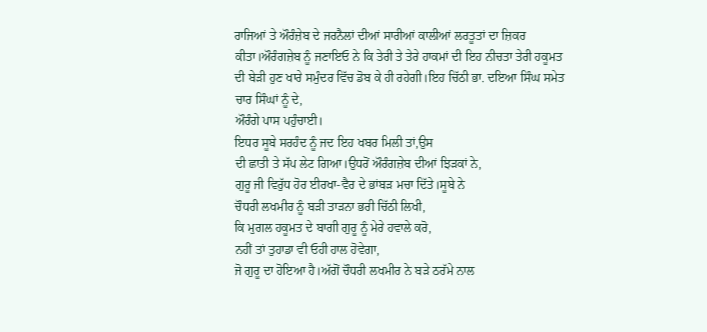ਰਾਜਿਆਂ ਤੇ ਔਰੰਜ਼ੇਬ ਦੇ ਜਰਨੈਲਾਂ ਦੀਆਂ ਸਾਰੀਆਂ ਕਾਲੀਆਂ ਲਰਤੂਤਾਂ ਦਾ ਜ਼ਿਕਰ
ਕੀਤਾ।ਔਰੰਗਜ਼ੇਬ ਨੂੰ ਜਣਾਇਓ ਨੇ ਕਿ ਤੇਰੀ ਤੇ ਤੇਰੇ ਹਾਕਮਾਂ ਦੀ ਇਹ ਨੀਚਤਾ ਤੇਰੀ ਹਕੂਮਤ
ਦੀ ਬੇੜੀ ਹੁਣ ਖਾਰੇ ਸਮੁੰਦਰ ਵਿੱਚ ਡੋਬ ਕੇ ਹੀ ਰਹੇਗੀ।ਇਹ ਚਿੱਠੀ ਭਾ. ਦਇਆ ਸਿੰਘ ਸਮੇਤ
ਚਾਰ ਸਿੰਘਾਂ ਨੂੰ ਦੇ,
ਔਰੰਗੇ ਪਾਸ ਪਹੁੰਚਾਈ।
ਇਧਰ ਸੂਬੇ ਸਰਹੰਦ ਨੂੰ ਜਦ ਇਹ ਖਬਰ ਮਿਲੀ ਤਾਂ,ਉਸ
ਦੀ ਛਾਤੀ ਤੇ ਸੱਪ ਲੇਟ ਗਿਆ।ਉਧਰੋਂ ਔਰੰਗਜ਼ੇਬ ਦੀਆਂ ਝਿੜਕਾਂ ਨੇ,
ਗੁਰੂ ਜੀ ਵਿਰੁੱਧ ਹੋਰ ਈਰਖਾ-ਵੈਰ ਦੇ ਭਾਂਬੜ ਮਚਾ ਦਿੱਤੇ।ਸੂਬੇ ਨੇ
ਚੌਧਰੀ ਲਖਮੀਰ ਨੂੰ ਬੜੀ ਤਾੜਨਾ ਭਰੀ ਚਿੱਠੀ ਲਿਖੀ,
ਕਿ ਮੁਗਲ ਹਕੂਮਤ ਦੇ ਬਾਗੀ ਗੁਰੂ ਨੂੰ ਮੇਰੇ ਹਵਾਲੇ ਕਰੋ,
ਨਹੀਂ ਤਾਂ ਤੁਹਾਡਾ ਵੀ ਓਹੀ ਹਾਲ ਹੋਵੇਗਾ,
ਜੋ ਗੁਰੂ ਦਾ ਹੋਇਆ ਹੈ।ਅੱਗੋਂ ਚੌਧਰੀ ਲਖਮੀਰ ਨੇ ਬੜੇ ਠਰੱਮੇ ਨਾਲ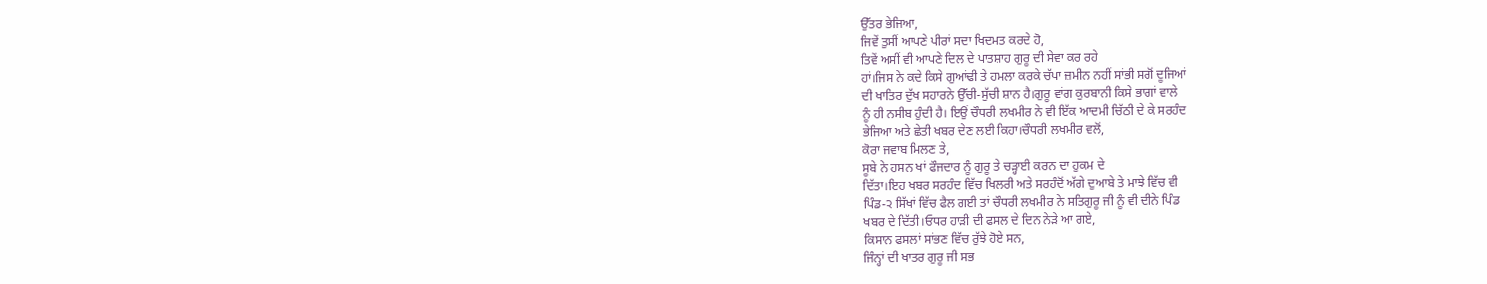ਉੱਤਰ ਭੇਜਿਆ,
ਜਿਵੇਂ ਤੁਸੀਂ ਆਪਣੇ ਪੀਰਾਂ ਸਦਾ ਖਿਦਮਤ ਕਰਦੇ ਹੋ,
ਤਿਵੇਂ ਅਸੀਂ ਵੀ ਆਪਣੇ ਦਿਲ ਦੇ ਪਾਤਸ਼ਾਹ ਗੁਰੂ ਦੀ ਸੇਵਾ ਕਰ ਰਹੇ
ਹਾਂ।ਜਿਸ ਨੇ ਕਦੇ ਕਿਸੇ ਗੁਆਂਢੀ ਤੇ ਹਮਲਾ ਕਰਕੇ ਚੱਪਾ ਜ਼ਮੀਨ ਨਹੀਂ ਸਾਂਭੀ ਸਗੋਂ ਦੂਜਿਆਂ
ਦੀ ਖਾਤਿਰ ਦੁੱਖ ਸਹਾਰਨੇ ਉੱਚੀ-ਸੁੱਚੀ ਸ਼ਾਨ ਹੈ।ਗੁਰੂ ਵਾਂਗ ਕੁਰਬਾਨੀ ਕਿਸੇ ਭਾਗਾਂ ਵਾਲੇ
ਨੂੰ ਹੀ ਨਸੀਬ ਹੁੰਦੀ ਹੈ। ਇਉਂ ਚੌਧਰੀ ਲਖਮੀਰ ਨੇ ਵੀ ਇੱਕ ਆਦਮੀ ਚਿੱਠੀ ਦੇ ਕੇ ਸਰਹੰਦ
ਭੇਜਿਆ ਅਤੇ ਛੇਤੀ ਖਬਰ ਦੇਣ ਲਈ ਕਿਹਾ।ਚੌਧਰੀ ਲਖਮੀਰ ਵਲੋਂ,
ਕੋਰਾ ਜਵਾਬ ਮਿਲਣ ਤੇ,
ਸੂਬੇ ਨੇ ਹਸਨ ਖਾਂ ਫੌਜਦਾਰ ਨੂੰ ਗੁਰੂ ਤੇ ਚੜ੍ਹਾਈ ਕਰਨ ਦਾ ਹੁਕਮ ਦੇ
ਦਿੱਤਾ।ਇਹ ਖਬਰ ਸਰਹੰਦ ਵਿੱਚ ਖਿਲਰੀ ਅਤੇ ਸਰਹੰਦੋਂ ਅੱਗੇ ਦੁਆਬੇ ਤੇ ਮਾਝੇ ਵਿੱਚ ਵੀ
ਪਿੰਡ-੨ ਸਿੱਖਾਂ ਵਿੱਚ ਫੈਲ ਗਈ ਤਾਂ ਚੌਧਰੀ ਲਖਮੀਰ ਨੇ ਸਤਿਗੁਰੂ ਜੀ ਨੂੰ ਵੀ ਦੀਨੇ ਪਿੰਡ
ਖਬਰ ਦੇ ਦਿੱਤੀ।ਓਧਰ ਹਾੜੀ ਦੀ ਫਸਲ ਦੇ ਦਿਨ ਨੇੜੇ ਆ ਗਏ,
ਕਿਸਾਨ ਫਸਲਾਂ ਸਾਂਭਣ ਵਿੱਚ ਰੁੱਝੇ ਹੋਏ ਸਨ,
ਜਿੰਨ੍ਹਾਂ ਦੀ ਖਾਤਰ ਗੁਰੂ ਜੀ ਸਭ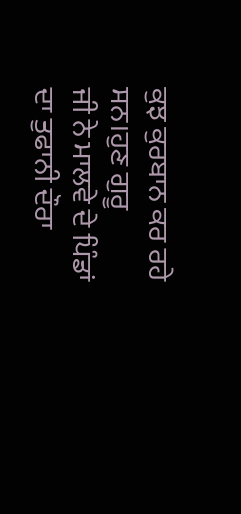ਕੁਝ ਕੁਰਬਾਨ ਕਰ ਰਹੇ ਸਨ।ਹੁਣ ਗੁਰੂ
ਜੀ ਨੇ ਮਾਲਵੇ ਦੇ ਪਿੰਡਾਂ ਦਾ ਤੁਫਾਨੀ ਦੌਰਾ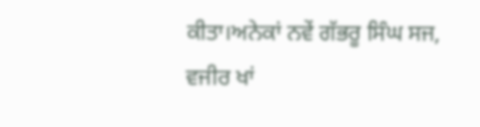ਕੀਤਾ।ਅਨੇਕਾਂ ਨਵੇਂ ਗੱਭਰੂ ਸਿੰਘ ਸਜ,
ਵਜੀਰ ਖਾਂ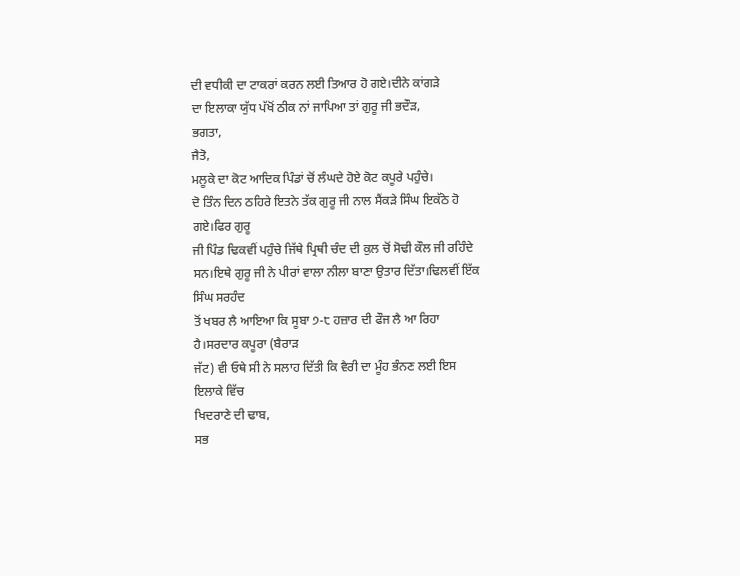ਦੀ ਵਧੀਕੀ ਦਾ ਟਾਕਰਾਂ ਕਰਨ ਲਈ ਤਿਆਰ ਹੋ ਗਏ।ਦੀਨੇ ਕਾਂਗੜੇ
ਦਾ ਇਲਾਕਾ ਯੁੱਧ ਪੱਖੋਂ ਠੀਕ ਨਾਂ ਜਾਪਿਆ ਤਾਂ ਗੁਰੂ ਜੀ ਭਦੌੜ,
ਭਗਤਾ,
ਜੈਤੋ,
ਮਲੂਕੇ ਦਾ ਕੋਟ ਆਦਿਕ ਪਿੰਡਾਂ ਚੋਂ ਲੰਘਦੇ ਹੋਏ ਕੋਟ ਕਪੂਰੇ ਪਹੁੰਚੇ।
ਦੋ ਤਿੰਨ ਦਿਨ ਠਹਿਰੇ ਇਤਨੇ ਤੱਕ ਗੁਰੂ ਜੀ ਨਾਲ ਸੈਂਕੜੇ ਸਿੰਘ ਇਕੱਠੇ ਹੋ ਗਏ।ਫਿਰ ਗੁਰੂ
ਜੀ ਪਿੰਡ ਢਿਕਵੀਂ ਪਹੁੰਚੇ ਜਿੱਥੇ ਪ੍ਰਿਥੀ ਚੰਦ ਦੀ ਕੁਲ ਚੋਂ ਸੋਢੀ ਕੌਲ ਜੀ ਰਹਿੰਦੇ
ਸਨ।ਇਥੇ ਗੁਰੂ ਜੀ ਨੇ ਪੀਰਾਂ ਵਾਲਾ ਨੀਲਾ ਬਾਣਾ ਉਤਾਰ ਦਿੱਤਾ।ਢਿਲਵੀਂ ਇੱਕ ਸਿੰਘ ਸਰਹੰਦ
ਤੋਂ ਖਬਰ ਲੈ ਆਇਆ ਕਿ ਸੂਬਾ ੭-੮ ਹਜ਼ਾਰ ਦੀ ਫੌਜ ਲੈ ਆ ਰਿਹਾ ਹੈ।ਸਰਦਾਰ ਕਪੂਰਾ (ਬੈਰਾੜ
ਜੱਟ) ਵੀ ਓਥੇ ਸੀ ਨੇ ਸਲਾਹ ਦਿੱਤੀ ਕਿ ਵੈਰੀ ਦਾ ਮੂੰਹ ਭੰਨਣ ਲਈ ਇਸ ਇਲਾਕੇ ਵਿੱਚ
ਖਿਦਰਾਣੇ ਦੀ ਢਾਬ,
ਸਭ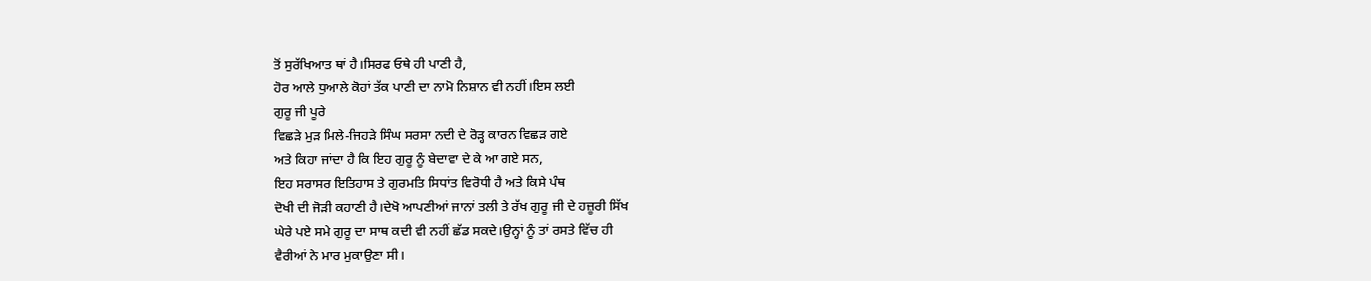ਤੋਂ ਸੁਰੱਖਿਆਤ ਥਾਂ ਹੈ।ਸਿਰਫ ਓਥੇ ਹੀ ਪਾਣੀ ਹੈ,
ਹੋਰ ਆਲੇ ਧੁਆਲੇ ਕੋਹਾਂ ਤੱਕ ਪਾਣੀ ਦਾ ਨਾਮੋ ਨਿਸ਼ਾਨ ਵੀ ਨਹੀਂ।ਇਸ ਲਈ
ਗੁਰੂ ਜੀ ਪੂਰੇ
ਵਿਛੜੇ ਮੁੜ ਮਿਲੇ-ਜਿਹੜੇ ਸਿੰਘ ਸਰਸਾ ਨਦੀ ਦੇ ਰੋੜ੍ਹ ਕਾਰਨ ਵਿਛੜ ਗਏ
ਅਤੇ ਕਿਹਾ ਜਾਂਦਾ ਹੈ ਕਿ ਇਹ ਗੁਰੂ ਨੂੰ ਬੇਦਾਵਾ ਦੇ ਕੇ ਆ ਗਏ ਸਨ,
ਇਹ ਸਰਾਸਰ ਇਤਿਹਾਸ ਤੇ ਗੁਰਮਤਿ ਸਿਧਾਂਤ ਵਿਰੋਧੀ ਹੈ ਅਤੇ ਕਿਸੇ ਪੰਥ
ਦੋਖੀ ਦੀ ਜੋੜੀ ਕਹਾਣੀ ਹੈ।ਦੇਖੋ ਆਪਣੀਆਂ ਜਾਨਾਂ ਤਲੀ ਤੇ ਰੱਖ ਗੁਰੂ ਜੀ ਦੇ ਹਜ਼ੂਰੀ ਸਿੱਖ
ਘੇਰੇ ਪਏ ਸਮੇ ਗੁਰੂ ਦਾ ਸਾਥ ਕਦੀ ਵੀ ਨਹੀਂ ਛੱਡ ਸਕਦੇ।ਉਨ੍ਹਾਂ ਨੂੰ ਤਾਂ ਰਸਤੇ ਵਿੱਚ ਹੀ
ਵੈਰੀਆਂ ਨੇ ਮਾਰ ਮੁਕਾਉਣਾ ਸੀ।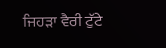ਜਿਹੜਾ ਵੈਰੀ ਟੁੱਟੇ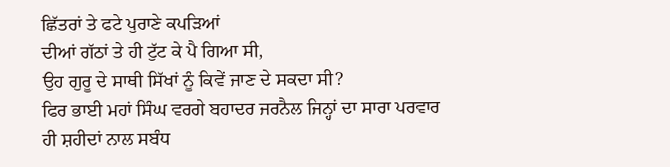ਛਿੱਤਰਾਂ ਤੇ ਫਟੇ ਪੁਰਾਣੇ ਕਪੜਿਆਂ
ਦੀਆਂ ਗੱਠਾਂ ਤੇ ਹੀ ਟੁੱਟ ਕੇ ਪੈ ਗਿਆ ਸੀ,
ਉਹ ਗੁਰੂ ਦੇ ਸਾਥੀ ਸਿੱਖਾਂ ਨੂੰ ਕਿਵੇਂ ਜਾਣ ਦੇ ਸਕਦਾ ਸੀ?
ਫਿਰ ਭਾਈ ਮਹਾਂ ਸਿੰਘ ਵਰਗੇ ਬਹਾਦਰ ਜਰਨੈਲ ਜਿਨ੍ਹਾਂ ਦਾ ਸਾਰਾ ਪਰਵਾਰ
ਹੀ ਸ਼ਹੀਦਾਂ ਨਾਲ ਸਬੰਧ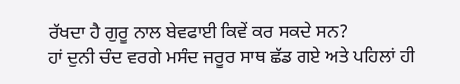ਰੱਖਦਾ ਹੈ ਗੁਰੂ ਨਾਲ ਬੇਵਫਾਈ ਕਿਵੇਂ ਕਰ ਸਕਦੇ ਸਨ?
ਹਾਂ ਦੁਨੀ ਚੰਦ ਵਰਗੇ ਮਸੰਦ ਜਰੂਰ ਸਾਥ ਛੱਡ ਗਏ ਅਤੇ ਪਹਿਲਾਂ ਹੀ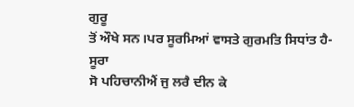ਗੁਰੂ
ਤੋਂ ਔਖੇ ਸਨ।ਪਰ ਸੂਰਮਿਆਂ ਵਾਸਤੇ ਗੁਰਮਤਿ ਸਿਧਾਂਤ ਹੈ-ਸੂਰਾ
ਸੋ ਪਹਿਚਾਨੀਐਂ ਜੁ ਲਰੈ ਦੀਨ ਕੇ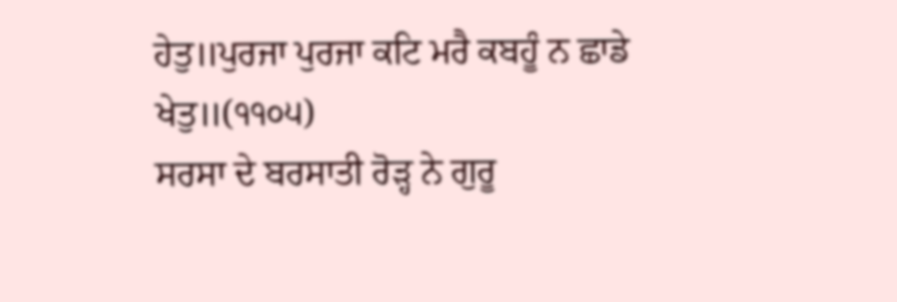ਹੇਤੁ॥ਪੁਰਜਾ ਪੁਰਜਾ ਕਟਿ ਮਰੈ ਕਬਹੂੰ ਨ ਛਾਡੇ
ਖੇਤੁ॥(੧੧੦੫)
ਸਰਸਾ ਦੇ ਬਰਸਾਤੀ ਰੋੜ੍ਹ ਨੇ ਗੁਰੂ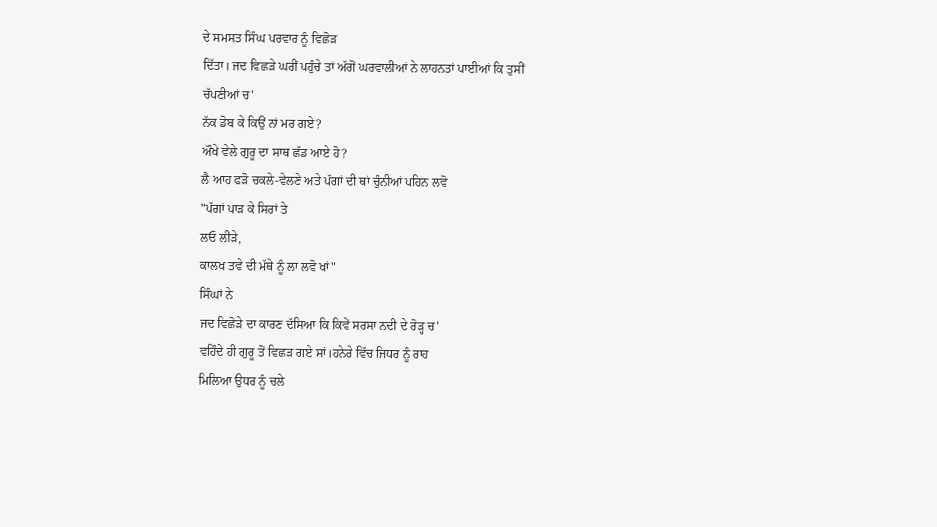ਦੇ ਸਮਸਤ ਸਿੰਘ ਪਰਵਾਰ ਨੂੰ ਵਿਛੋੜ
ਦਿੱਤਾ। ਜਦ ਵਿਛੜੇ ਘਰੀਂ ਪਹੁੰਚੇ ਤਾਂ ਅੱਗੋਂ ਘਰਵਾਲੀਆਂ ਨੇ ਲਾਹਨਤਾਂ ਪਾਈਆਂ ਕਿ ਤੁਸੀਂ
ਚੱਪਣੀਆਂ ਚ'
ਨੱਕ ਡੋਬ ਕੇ ਕਿਉਂ ਨਾਂ ਮਰ ਗਏ?
ਔਖੇ ਵੇਲੇ ਗੁਰੂ ਦਾ ਸਾਥ ਛੱਡ ਆਏ ਹੋ?
ਲੈ ਆਹ ਫੜੋ ਚਕਲੇ-ਵੇਲਣੇ ਅਤੇ ਪੱਗਾਂ ਦੀ ਥਾਂ ਚੁੰਨੀਆਂ ਪਹਿਨ ਲਵੋ
"ਪੱਗਾਂ ਪਾੜ ਕੇ ਸਿਰਾਂ ਤੇ
ਲਓ ਲੀੜੇ,
ਕਾਲਖ ਤਵੇ ਦੀ ਮੱਥੇ ਨੂੰ ਲਾ ਲਵੋ ਖਾਂ"
ਸਿੰਘਾਂ ਨੇ
ਜਦ ਵਿਛੋੜੇ ਦਾ ਕਾਰਣ ਦੱਸਿਆ ਕਿ ਕਿਵੇਂ ਸਰਸਾ ਨਦੀ ਦੇ ਰੋੜ੍ਹ ਚ'
ਵਹਿੰਦੇ ਹੀ ਗੁਰੂ ਤੋਂ ਵਿਛੜ ਗਏ ਸਾਂ।ਹਨੇਰੇ ਵਿੱਚ ਜਿਧਰ ਨੂੰ ਰਾਹ
ਮਿਲਿਆ ਉਧਰ ਨੂੰ ਚਲੇ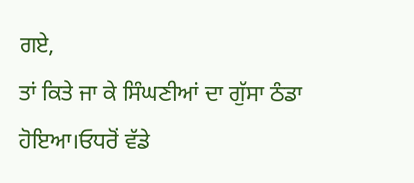ਗਏ,
ਤਾਂ ਕਿਤੇ ਜਾ ਕੇ ਸਿੰਘਣੀਆਂ ਦਾ ਗੁੱਸਾ ਠੰਡਾ ਹੋਇਆ।ਓਧਰੋਂ ਵੱਡੇ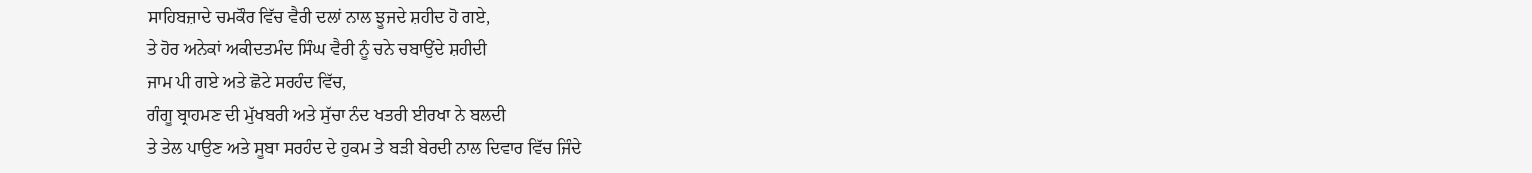ਸਾਹਿਬਜ਼ਾਦੇ ਚਮਕੌਰ ਵਿੱਚ ਵੈਰੀ ਦਲਾਂ ਨਾਲ ਝੂਜਦੇ ਸ਼ਹੀਦ ਹੋ ਗਏ,
ਤੇ ਹੋਰ ਅਨੇਕਾਂ ਅਕੀਦਤਮੰਦ ਸਿੰਘ ਵੈਰੀ ਨੂੰ ਚਨੇ ਚਬਾਉਂਦੇ ਸ਼ਹੀਦੀ
ਜਾਮ ਪੀ ਗਏ ਅਤੇ ਛੋਟੇ ਸਰਹੰਦ ਵਿੱਚ,
ਗੰਗੂ ਬ੍ਰਾਹਮਣ ਦੀ ਮੁੱਖਬਰੀ ਅਤੇ ਸੁੱਚਾ ਨੰਦ ਖਤਰੀ ਈਰਖਾ ਨੇ ਬਲਦੀ
ਤੇ ਤੇਲ ਪਾਉਣ ਅਤੇ ਸੂਬਾ ਸਰਹੰਦ ਦੇ ਹੁਕਮ ਤੇ ਬੜੀ ਬੇਰਦੀ ਨਾਲ ਦਿਵਾਰ ਵਿੱਚ ਜਿੰਦੇ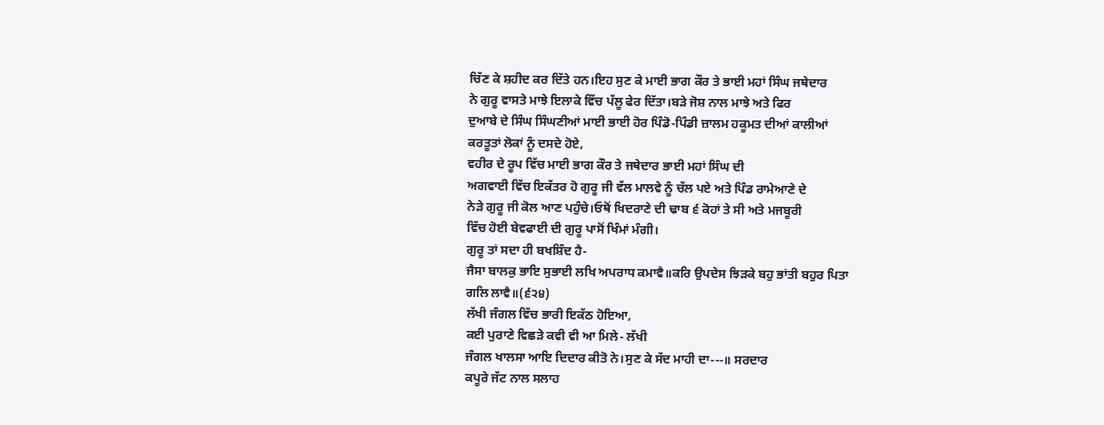ਚਿੱਣ ਕੇ ਸ਼ਹੀਦ ਕਰ ਦਿੱਤੇ ਹਨ।ਇਹ ਸੁਣ ਕੇ ਮਾਈ ਭਾਗ ਕੌਰ ਤੇ ਭਾਈ ਮਹਾਂ ਸਿੰਘ ਜਥੇਦਾਰ
ਨੇ ਗੁਰੂ ਵਾਸਤੇ ਮਾਝੇ ਇਲਾਕੇ ਵਿੱਚ ਪੱਲੂ ਫੇਰ ਦਿੱਤਾ।ਬੜੇ ਜੋਸ਼ ਨਾਲ ਮਾਝੇ ਅਤੇ ਫਿਰ
ਦੁਆਬੇ ਦੇ ਸਿੰਘ ਸਿੰਘਣੀਆਂ ਮਾਈ ਭਾਈ ਹੋਰ ਪਿੰਡੋ-ਪਿੰਡੀ ਜ਼ਾਲਮ ਹਕੂਮਤ ਦੀਆਂ ਕਾਲੀਆਂ
ਕਰਤੂਤਾਂ ਲੋਕਾਂ ਨੂੰ ਦਸਦੇ ਹੋਏ,
ਵਹੀਰ ਦੇ ਰੂਪ ਵਿੱਚ ਮਾਈ ਭਾਗ ਕੌਰ ਤੇ ਜਥੇਦਾਰ ਭਾਈ ਮਹਾਂ ਸਿੰਘ ਦੀ
ਅਗਵਾਈ ਵਿੱਚ ਇਕੱਤਰ ਹੋ ਗੁਰੂ ਜੀ ਵੱਲ ਮਾਲਵੇ ਨੂੰ ਚੱਲ ਪਏ ਅਤੇ ਪਿੰਡ ਰਾਮੇਆਣੇ ਦੇ
ਨੇੜੇ ਗੁਰੂ ਜੀ ਕੋਲ ਆਣ ਪਹੁੰਚੇ।ਓਥੋਂ ਖਿਦਰਾਣੇ ਦੀ ਢਾਬ ੬ ਕੋਹਾਂ ਤੇ ਸੀ ਅਤੇ ਮਜਬੂਰੀ
ਵਿੱਚ ਹੋਈ ਬੇਵਫਾਈ ਦੀ ਗੁਰੂ ਪਾਸੋਂ ਖਿੰਮਾਂ ਮੰਗੀ।
ਗੁਰੂ ਤਾਂ ਸਦਾ ਹੀ ਬਖਸ਼ਿੰਦ ਹੈ-
ਜੈਸਾ ਬਾਲਕੁ ਭਾਇ ਸੁਭਾਈ ਲਖਿ ਅਪਰਾਧ ਕਮਾਵੈ॥ਕਰਿ ਉਪਦੇਸ ਝਿੜਕੇ ਬਹੁ ਭਾਂਤੀ ਬਹੁਰ ਪਿਤਾ
ਗਲਿ ਲਾਵੈ॥(੬੨੪)
ਲੱਖੀ ਜੰਗਲ ਵਿੱਚ ਭਾਰੀ ਇਕੱਠ ਹੋਇਆ,
ਕਈ ਪੁਰਾਣੇ ਵਿਛੜੇ ਕਵੀ ਵੀ ਆ ਮਿਲੇ- ਲੱਖੀ
ਜੰਗਲ ਖਾਲਸਾ ਆਇ ਦਿਦਾਰ ਕੀਤੋ ਨੇ।ਸੁਣ ਕੇ ਸੱਦ ਮਾਹੀ ਦਾ---॥ ਸਰਦਾਰ
ਕਪੂਰੇ ਜੱਟ ਨਾਲ ਸਲਾਹ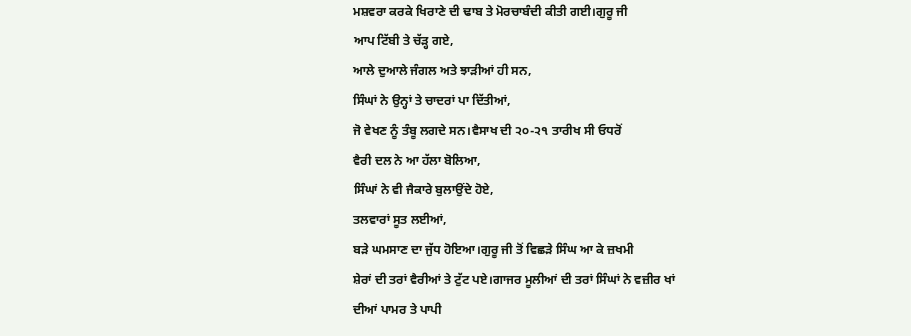ਮਸ਼ਵਰਾ ਕਰਕੇ ਖਿਰਾਣੇ ਦੀ ਢਾਬ ਤੇ ਮੋਰਚਾਬੰਦੀ ਕੀਤੀ ਗਈ।ਗੁਰੂ ਜੀ
ਆਪ ਟਿੱਬੀ ਤੇ ਚੱੜ੍ਹ ਗਏ,
ਆਲੇ ਦੁਆਲੇ ਜੰਗਲ ਅਤੇ ਝਾੜੀਆਂ ਹੀ ਸਨ,
ਸਿੰਘਾਂ ਨੇ ਉਨ੍ਹਾਂ ਤੇ ਚਾਦਰਾਂ ਪਾ ਦਿੱਤੀਆਂ,
ਜੋ ਵੇਖਣ ਨੂੰ ਤੰਬੂ ਲਗਦੇ ਸਨ।ਵੈਸਾਖ ਦੀ ੨੦-੨੧ ਤਾਰੀਖ ਸੀ ਓਧਰੋਂ
ਵੈਰੀ ਦਲ ਨੇ ਆ ਹੱਲਾ ਬੋਲਿਆ,
ਸਿੰਘਾਂ ਨੇ ਵੀ ਜੈਕਾਰੇ ਬੁਲਾਉਂਦੇ ਹੋਏ,
ਤਲਵਾਰਾਂ ਸੂਤ ਲਈਆਂ,
ਬੜੇ ਘਮਸਾਣ ਦਾ ਜੁੱਧ ਹੋਇਆ।ਗੁਰੂ ਜੀ ਤੋਂ ਵਿਛੜੇ ਸਿੰਘ ਆ ਕੇ ਜ਼ਖਮੀ
ਸ਼ੇਰਾਂ ਦੀ ਤਰਾਂ ਵੈਰੀਆਂ ਤੇ ਟੁੱਟ ਪਏ।ਗਾਜਰ ਮੂਲੀਆਂ ਦੀ ਤਰਾਂ ਸਿੰਘਾਂ ਨੇ ਵਜ਼ੀਰ ਖਾਂ
ਦੀਆਂ ਪਾਮਰ ਤੇ ਪਾਪੀ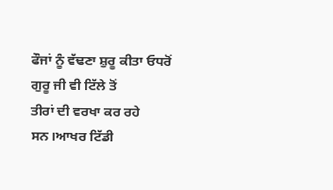ਫੌਜਾਂ ਨੂੰ ਵੱਢਣਾ ਸ਼ੁਰੂ ਕੀਤਾ ਓਧਰੋਂ ਗੁਰੂ ਜੀ ਵੀ ਟਿੱਲੇ ਤੋਂ
ਤੀਰਾਂ ਦੀ ਵਰਖਾ ਕਰ ਰਹੇ ਸਨ।ਆਖਰ ਟਿੱਡੀ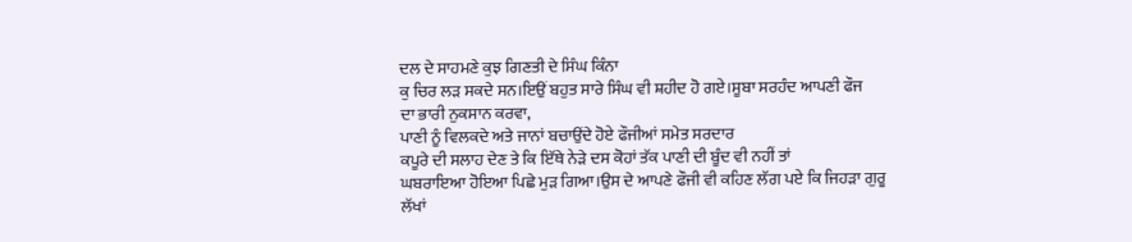ਦਲ ਦੇ ਸਾਹਮਣੇ ਕੁਝ ਗਿਣਤੀ ਦੇ ਸਿੰਘ ਕਿੰਨਾ
ਕੁ ਚਿਰ ਲੜ ਸਕਦੇ ਸਨ।ਇਉਂ ਬਹੁਤ ਸਾਰੇ ਸਿੰਘ ਵੀ ਸ਼ਹੀਦ ਹੋ ਗਏ।ਸੂਬਾ ਸਰਹੰਦ ਆਪਣੀ ਫੌਜ
ਦਾ ਭਾਰੀ ਨੁਕਸਾਨ ਕਰਵਾ,
ਪਾਣੀ ਨੂੰ ਵਿਲਕਦੇ ਅਤੇ ਜਾਨਾਂ ਬਚਾਉਂਦੇ ਹੋਏ ਫੌਜੀਆਂ ਸਮੇਤ ਸਰਦਾਰ
ਕਪੂਰੇ ਦੀ ਸਲਾਹ ਦੇਣ ਤੇ ਕਿ ਇੱਥੇ ਨੇੜੇ ਦਸ ਕੋਹਾਂ ਤੱਕ ਪਾਣੀ ਦੀ ਬੂੰਦ ਵੀ ਨਹੀਂ ਤਾਂ
ਘਬਰਾਇਆ ਹੋਇਆ ਪਿਛੇ ਮੁੜ ਗਿਆ।ਉਸ ਦੇ ਆਪਣੇ ਫੌਜੀ ਵੀ ਕਹਿਣ ਲੱਗ ਪਏ ਕਿ ਜਿਹੜਾ ਗੁਰੂ
ਲੱਖਾਂ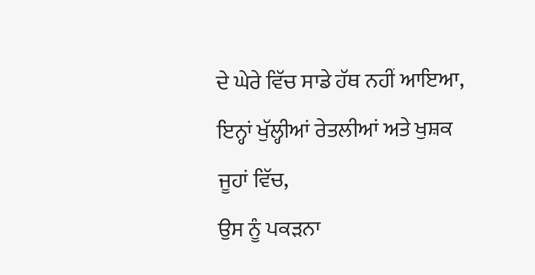ਦੇ ਘੇਰੇ ਵਿੱਚ ਸਾਡੇ ਹੱਥ ਨਹੀਂ ਆਇਆ,
ਇਨ੍ਹਾਂ ਖੁੱਲ੍ਹੀਆਂ ਰੇਤਲੀਆਂ ਅਤੇ ਖੁਸ਼ਕ ਜੂਹਾਂ ਵਿੱਚ,
ਉਸ ਨੂੰ ਪਕੜਨਾ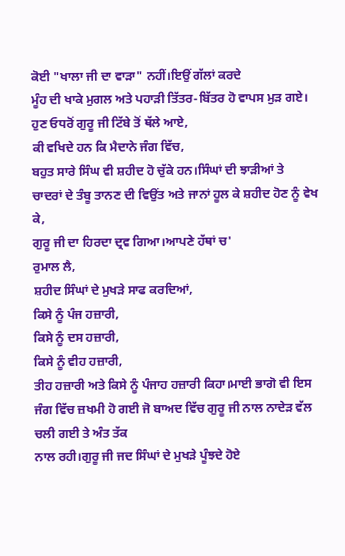ਕੋਈ "ਖਾਲਾ ਜੀ ਦਾ ਵਾੜਾ" ਨਹੀਂ।ਇਉਂ ਗੱਲਾਂ ਕਰਦੇ
ਮੂੰਹ ਦੀ ਖਾਕੇ ਮੁਗਲ ਅਤੇ ਪਹਾੜੀ ਤਿੱਤਰ-ਬਿੱਤਰ ਹੋ ਵਾਪਸ ਮੁੜ ਗਏ।
ਹੁਣ ਓਧਰੋਂ ਗੁਰੂ ਜੀ ਟਿੱਬੇ ਤੋਂ ਥੱਲੇ ਆਏ,
ਕੀ ਵਖਿਦੇ ਹਨ ਕਿ ਮੈਦਾਨੇ ਜੰਗ ਵਿੱਚ,
ਬਹੁਤ ਸਾਰੇ ਸਿੰਘ ਵੀ ਸ਼ਹੀਦ ਹੋ ਚੁੱਕੇ ਹਨ।ਸਿੰਘਾਂ ਦੀ ਝਾੜੀਆਂ ਤੇ
ਚਾਦਰਾਂ ਦੇ ਤੰਬੂ ਤਾਨਣ ਦੀ ਵਿਉਂਤ ਅਤੇ ਜਾਨਾਂ ਹੂਲ ਕੇ ਸ਼ਹੀਦ ਹੋਣ ਨੂੰ ਵੇਖ ਕੇ,
ਗੁਰੂ ਜੀ ਦਾ ਹਿਰਦਾ ਦ੍ਰਵ ਗਿਆ।ਆਪਣੇ ਹੱਥਾਂ ਚ'
ਰੁਮਾਲ ਲੈ,
ਸ਼ਹੀਦ ਸਿੰਘਾਂ ਦੇ ਮੁਖੜੇ ਸਾਫ ਕਰਦਿਆਂ,
ਕਿਸੇ ਨੂੰ ਪੰਜ ਹਜ਼ਾਰੀ,
ਕਿਸੇ ਨੂੰ ਦਸ ਹਜ਼ਾਰੀ,
ਕਿਸੇ ਨੂੰ ਵੀਹ ਹਜ਼ਾਰੀ,
ਤੀਹ ਹਜ਼ਾਰੀ ਅਤੇ ਕਿਸੇ ਨੂੰ ਪੰਜਾਹ ਹਜ਼ਾਰੀ ਕਿਹਾ।ਮਾਈ ਭਾਗੋ ਵੀ ਇਸ
ਜੰਗ ਵਿੱਚ ਜ਼ਖਮੀ ਹੋ ਗਈ ਜੋ ਬਾਅਦ ਵਿੱਚ ਗੁਰੂ ਜੀ ਨਾਲ ਨਾਦੇੜ ਵੱਲ ਚਲੀ ਗਈ ਤੇ ਅੰਤ ਤੱਕ
ਨਾਲ ਰਹੀ।ਗੁਰੂ ਜੀ ਜਦ ਸਿੰਘਾਂ ਦੇ ਮੁਖੜੇ ਪੂੰਝਦੇ ਹੋਏ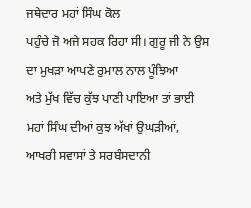ਜਥੇਦਾਰ ਮਹਾਂ ਸਿੰਘ ਕੋਲ
ਪਹੁੰਚੇ ਜੋ ਅਜੇ ਸਹਕ ਰਿਹਾ ਸੀ। ਗੁਰੂ ਜੀ ਨੇ ਉਸ ਦਾ ਮੁਖੜਾ ਆਪਣੇ ਰੁਮਾਲ ਨਾਲ ਪੂੰਝਿਆ
ਅਤੇ ਮੁੱਖ ਵਿੱਚ ਕੁੱਝ ਪਾਣੀ ਪਾਇਆ ਤਾਂ ਭਾਈ ਮਹਾਂ ਸਿੰਘ ਦੀਆਂ ਕੁਝ ਅੱਖਾਂ ਉਘੜੀਆਂ,
ਆਖਰੀ ਸਵਾਸਾਂ ਤੇ ਸਰਬੰਸਦਾਨੀ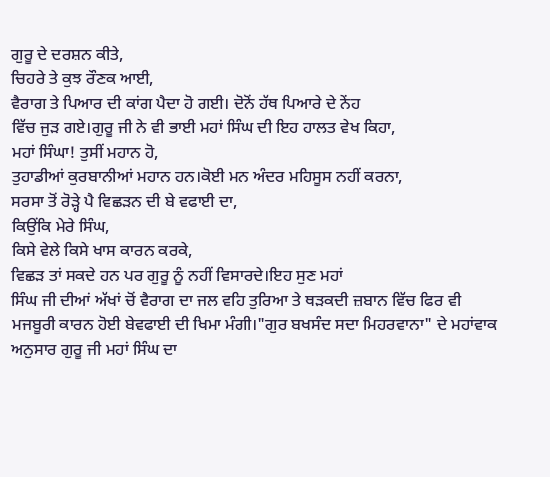ਗੁਰੂ ਦੇ ਦਰਸ਼ਨ ਕੀਤੇ,
ਚਿਹਰੇ ਤੇ ਕੁਝ ਰੌਣਕ ਆਈ,
ਵੈਰਾਗ ਤੇ ਪਿਆਰ ਦੀ ਕਾਂਗ ਪੈਦਾ ਹੋ ਗਈ। ਦੋਨੋਂ ਹੱਥ ਪਿਆਰੇ ਦੇ ਨੇਂਹ
ਵਿੱਚ ਜੁੜ ਗਏ।ਗੁਰੂ ਜੀ ਨੇ ਵੀ ਭਾਈ ਮਹਾਂ ਸਿੰਘ ਦੀ ਇਹ ਹਾਲਤ ਵੇਖ ਕਿਹਾ,
ਮਹਾਂ ਸਿੰਘਾ! ਤੁਸੀਂ ਮਹਾਨ ਹੋ,
ਤੁਹਾਡੀਆਂ ਕੁਰਬਾਨੀਆਂ ਮਹਾਨ ਹਨ।ਕੋਈ ਮਨ ਅੰਦਰ ਮਹਿਸੂਸ ਨਹੀਂ ਕਰਨਾ,
ਸਰਸਾ ਤੋਂ ਰੋੜ੍ਹੇ ਪੈ ਵਿਛੜਨ ਦੀ ਬੇ ਵਫਾਈ ਦਾ,
ਕਿਉਂਕਿ ਮੇਰੇ ਸਿੰਘ,
ਕਿਸੇ ਵੇਲੇ ਕਿਸੇ ਖਾਸ ਕਾਰਨ ਕਰਕੇ,
ਵਿਛੜ ਤਾਂ ਸਕਦੇ ਹਨ ਪਰ ਗੁਰੂ ਨੂੰ ਨਹੀਂ ਵਿਸਾਰਦੇ।ਇਹ ਸੁਣ ਮਹਾਂ
ਸਿੰਘ ਜੀ ਦੀਆਂ ਅੱਖਾਂ ਚੋਂ ਵੈਰਾਗ ਦਾ ਜਲ ਵਹਿ ਤੁਰਿਆ ਤੇ ਥੜਕਦੀ ਜ਼ਬਾਨ ਵਿੱਚ ਫਿਰ ਵੀ
ਮਜਬੂਰੀ ਕਾਰਨ ਹੋਈ ਬੇਵਫਾਈ ਦੀ ਖਿਮਾ ਮੰਗੀ।"ਗੁਰ ਬਖਸੰਦ ਸਦਾ ਮਿਹਰਵਾਨਾ" ਦੇ ਮਹਾਂਵਾਕ
ਅਨੁਸਾਰ ਗੁਰੂ ਜੀ ਮਹਾਂ ਸਿੰਘ ਦਾ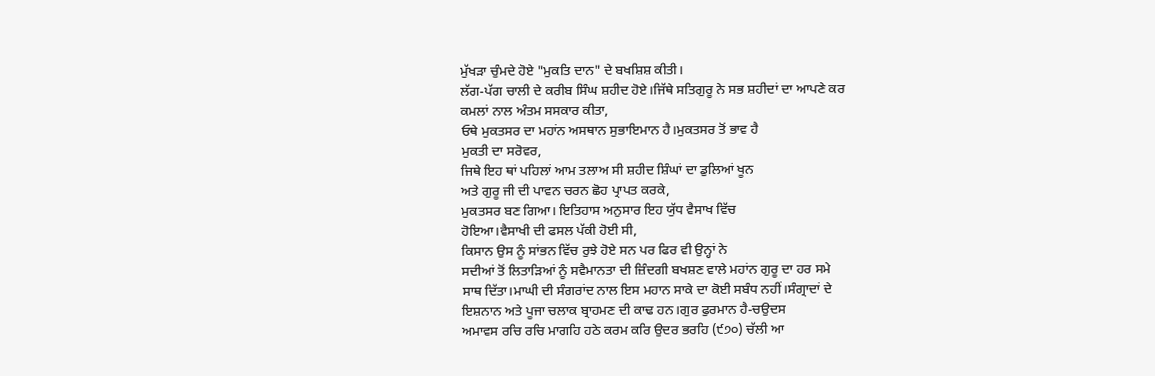ਮੁੱਖੜਾ ਚੁੰਮਦੇ ਹੋਏ "ਮੁਕਤਿ ਦਾਨ" ਦੇ ਬਖਸ਼ਿਸ਼ ਕੀਤੀ।
ਲੱਗ-ਪੱਗ ਚਾਲੀ ਦੇ ਕਰੀਬ ਸਿੰਘ ਸ਼ਹੀਦ ਹੋਏ।ਜਿੱਥੇ ਸਤਿਗੁਰੂ ਨੇ ਸਭ ਸ਼ਹੀਦਾਂ ਦਾ ਆਪਣੇ ਕਰ
ਕਮਲਾਂ ਨਾਲ ਅੰਤਮ ਸਸਕਾਰ ਕੀਤਾ,
ਓਥੇ ਮੁਕਤਸਰ ਦਾ ਮਹਾਂਨ ਅਸਥਾਨ ਸੁਭਾਇਮਾਨ ਹੈ।ਮੁਕਤਸਰ ਤੋਂ ਭਾਵ ਹੈ
ਮੁਕਤੀ ਦਾ ਸਰੋਵਰ,
ਜਿਥੇ ਇਹ ਥਾਂ ਪਹਿਲਾਂ ਆਮ ਤਲਾਅ ਸੀ ਸ਼ਹੀਦ ਸ਼ਿੰਘਾਂ ਦਾ ਡੁਲਿਆਂ ਖੂਨ
ਅਤੇ ਗੁਰੂ ਜੀ ਦੀ ਪਾਵਨ ਚਰਨ ਛੋਹ ਪ੍ਰਾਪਤ ਕਰਕੇ,
ਮੁਕਤਸਰ ਬਣ ਗਿਆ। ਇਤਿਹਾਸ ਅਨੁਸਾਰ ਇਹ ਯੁੱਧ ਵੈਸਾਖ ਵਿੱਚ
ਹੋਇਆ।ਵੈਸਾਖੀ ਦੀ ਫਸਲ ਪੱਕੀ ਹੋਈ ਸੀ,
ਕਿਸਾਨ ਉਸ ਨੂੰ ਸਾਂਭਨ ਵਿੱਚ ਰੁਝੇ ਹੋਏ ਸਨ ਪਰ ਫਿਰ ਵੀ ਉਨ੍ਹਾਂ ਨੇ
ਸਦੀਆਂ ਤੋਂ ਲਿਤਾੜਿਆਂ ਨੂੰ ਸਵੈਮਾਨਤਾ ਦੀ ਜ਼ਿੰਦਗੀ ਬਖਸ਼ਣ ਵਾਲੇ ਮਹਾਂਨ ਗੁਰੂ ਦਾ ਹਰ ਸਮੇ
ਸਾਥ ਦਿੱਤਾ।ਮਾਘੀ ਦੀ ਸੰਗਰਾਂਦ ਨਾਲ ਇਸ ਮਹਾਨ ਸਾਕੇ ਦਾ ਕੋਈ ਸਬੰਧ ਨਹੀਂ।ਸੰਗ੍ਰਾਦਾਂ ਦੇ
ਇਸ਼ਨਾਨ ਅਤੇ ਪੂਜਾ ਚਲਾਕ ਬ੍ਰਾਹਮਣ ਦੀ ਕਾਢ ਹਨ।ਗੁਰ ਫੁਰਮਾਨ ਹੈ-ਚਉਦਸ
ਅਮਾਵਸ ਰਚਿ ਰਚਿ ਮਾਗਹਿ ਹਠੇ ਕਰਮ ਕਰਿ ਉਦਰ ਭਰਹਿ (੯੭੦) ਚੱਲੀ ਆ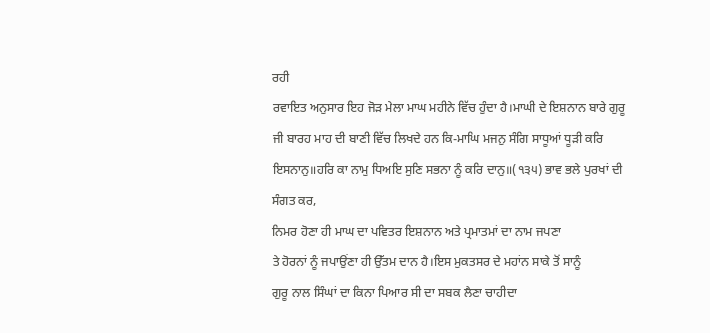ਰਹੀ
ਰਵਾਇਤ ਅਨੁਸਾਰ ਇਹ ਜੋੜ ਮੇਲਾ ਮਾਘ ਮਹੀਨੇ ਵਿੱਚ ਹੁੰਦਾ ਹੈ।ਮਾਘੀ ਦੇ ਇਸ਼ਨਾਨ ਬਾਰੇ ਗੁਰੂ
ਜੀ ਬਾਰਹ ਮਾਹ ਦੀ ਬਾਣੀ ਵਿੱਚ ਲਿਖਦੇ ਹਨ ਕਿ-ਮਾਘਿ ਮਜਨੁ ਸੰਗਿ ਸਾਧੂਆਂ ਧੂੜੀ ਕਰਿ
ਇਸਨਾਨੁ॥ਹਰਿ ਕਾ ਨਾਮੁ ਧਿਅਇ ਸੁਣਿ ਸਭਨਾ ਨੂੰ ਕਰਿ ਦਾਨੁ॥(੧੩੫) ਭਾਵ ਭਲੇ ਪੁਰਖਾਂ ਦੀ
ਸੰਗਤ ਕਰ,
ਨਿਮਰ ਹੋਣਾ ਹੀ ਮਾਘ ਦਾ ਪਵਿਤਰ ਇਸ਼ਨਾਨ ਅਤੇ ਪ੍ਰਮਾਤਮਾਂ ਦਾ ਨਾਮ ਜਪਣਾ
ਤੇ ਹੋਰਨਾਂ ਨੂੰ ਜਪਾਉਂਣਾ ਹੀ ਉੱਤਮ ਦਾਨ ਹੈ।ਇਸ ਮੁਕਤਸਰ ਦੇ ਮਹਾਂਨ ਸਾਕੇ ਤੋਂ ਸਾਨੂੰ
ਗੁਰੂ ਨਾਲ ਸਿੰਘਾਂ ਦਾ ਕਿਨਾ ਪਿਆਰ ਸੀ ਦਾ ਸਬਕ ਲੈਣਾ ਚਾਹੀਦਾ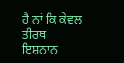ਹੈ ਨਾਂ ਕਿ ਕੇਵਲ ਤੀਰਥ
ਇਸ਼ਨਾਨ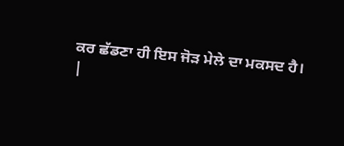ਕਰ ਛੱਡਣਾ ਹੀ ਇਸ ਜੋੜ ਮੇਲੇ ਦਾ ਮਕਸਦ ਹੈ।
|